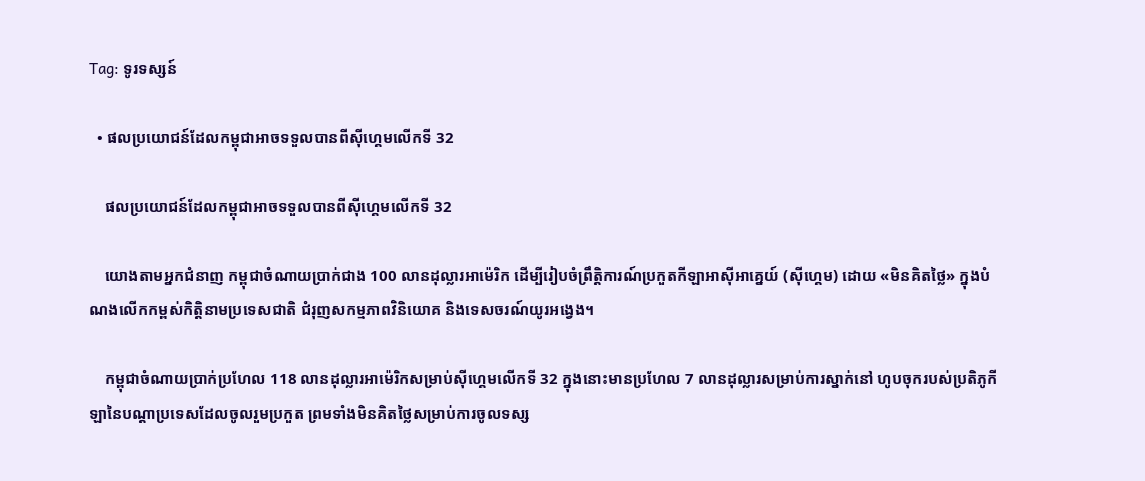Tag: ទូរទស្សន៍

  • ផលប្រយោជន៍ដែលកម្ពុជាអាចទទួលបានពីស៊ីហ្គេមលើកទី 32

    ផលប្រយោជន៍ដែលកម្ពុជាអាចទទួលបានពីស៊ីហ្គេមលើកទី 32

    យោងតាមអ្នកជំនាញ កម្ពុជាចំណាយប្រាក់ជាង 100 លានដុល្លារអាម៉េរិក ដើម្បីរៀបចំព្រឹត្តិការណ៍ប្រកួតកីឡាអាស៊ីអាគ្នេយ៍ (ស៊ីហ្គេម) ដោយ «មិនគិតថ្លៃ» ក្នុងបំណងលើកកម្ពស់កិត្តិនាមប្រទេសជាតិ ជំរុញសកម្មភាពវិនិយោគ និងទេសចរណ៍យូរអង្វេង។

    កម្ពុជាចំណាយប្រាក់ប្រហែល 118 លានដុល្លារអាម៉េរិកសម្រាប់ស៊ីហ្គេមលើកទី 32 ក្នុងនោះមានប្រហែល 7 លានដុល្លារសម្រាប់ការស្នាក់នៅ ហូបចុករបស់ប្រតិភូកីឡានៃបណ្ដាប្រទេសដែលចូលរួមប្រកួត ព្រមទាំងមិនគិតថ្លៃសម្រាប់ការចូលទស្ស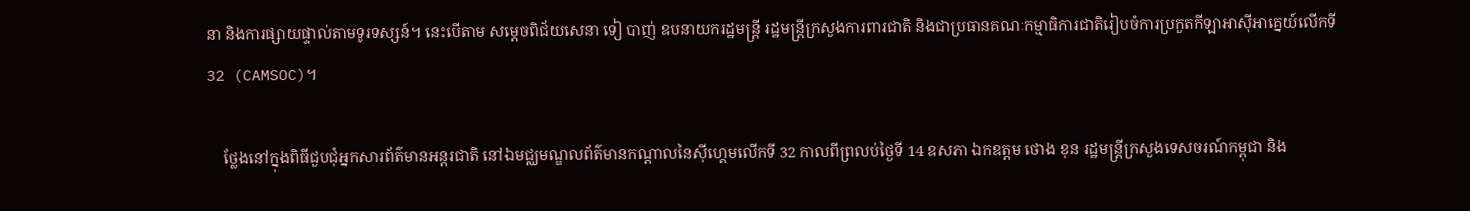នា និងការផ្សាយផ្ទាល់តាមទូរទស្សន៍។ នេះបើតាម សម្តេចពិជ័យសេនា ទៀ បាញ់ ឧបនាយករដ្ឋមន្ត្រី រដ្ឋមន្ត្រីក្រសួងការពារជាតិ និងជាប្រធានគណៈកម្មាធិការជាតិរៀបចំការប្រកួតកីឡាអាស៊ីអាគ្នេយ៍លើកទី 32 (CAMSOC)។

    ថ្លែងនៅក្នុងពិធីជួបជុំអ្នកសារព័ត៌មានអន្តរជាតិ នៅឯមជ្ឈមណ្ឌលព័ត៌មានកណ្ដាលនៃស៊ីហ្គេមលើកទី 32 កាលពីព្រលប់ថ្ងៃទី 14 ឧសភា ឯកឧត្តម ថោង ខុន រដ្ឋមន្ត្រីក្រសួងទេសចរណ៍កម្ពុជា និង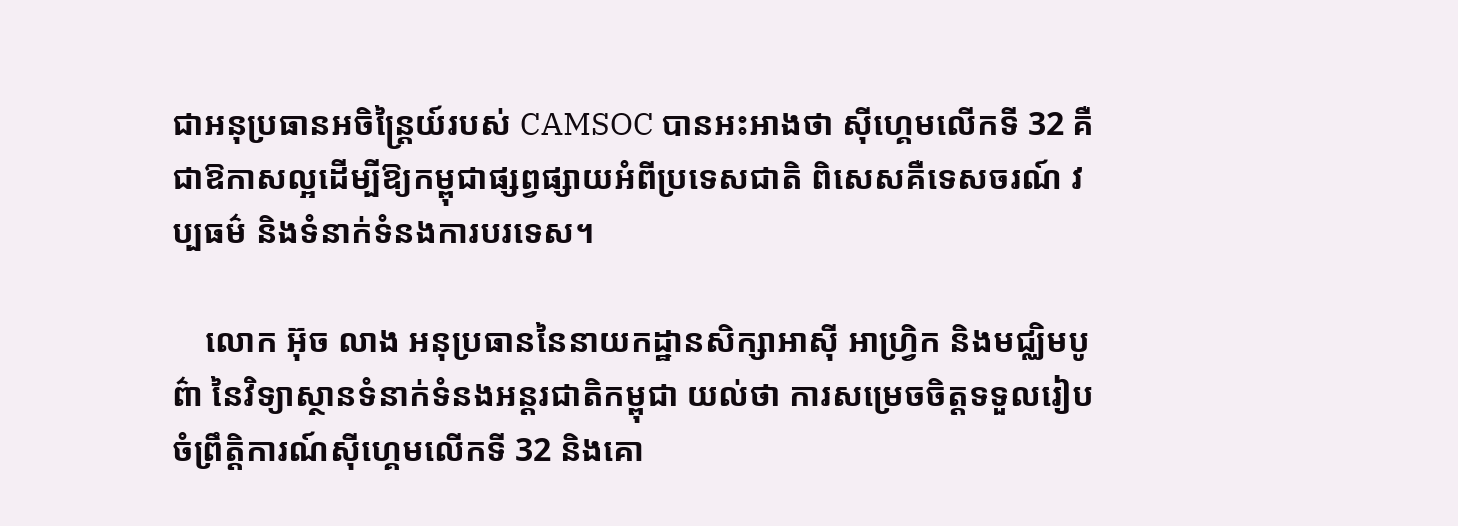ជាអនុប្រធានអចិន្ត្រៃយ៍របស់ CAMSOC បានអះអាងថា ស៊ីហ្គេមលើកទី 32 គឺជាឱកាសល្អដើម្បីឱ្យកម្ពុជាផ្សព្វផ្សាយអំពីប្រទេសជាតិ ពិសេសគឺទេសចរណ៍ វប្បធម៌ និងទំនាក់ទំនងការបរទេស។

    លោក អ៊ុច លាង អនុប្រធាននៃនាយកដ្ឋានសិក្សាអាស៊ី អាហ្វ្រិក និងមជ្ឈិមបូព៌ា នៃវិទ្យាស្ថានទំនាក់ទំនងអន្តរជាតិកម្ពុជា យល់ថា ការសម្រេចចិត្តទទួលរៀបចំព្រឹត្តិការណ៍ស៊ីហ្គេមលើកទី 32 និងគោ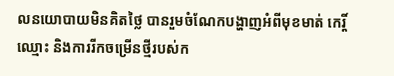លនយោបាយមិនគិតថ្លៃ បានរួមចំណែកបង្ហាញអំពីមុខមាត់ កេរ្តិ៍ឈ្មោះ និងការរីកចម្រើនថ្មីរបស់ក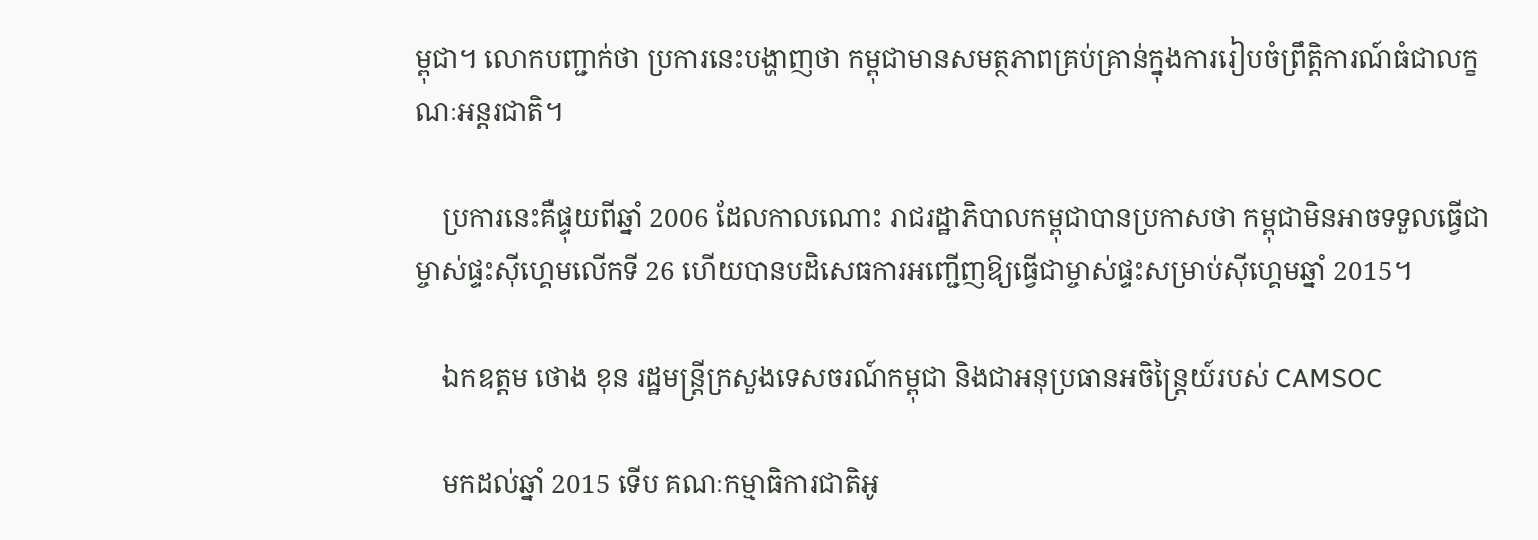ម្ពុជា។ លោកបញ្ជាក់ថា ប្រការនេះបង្ហាញថា កម្ពុជាមានសមត្ថភាពគ្រប់គ្រាន់ក្នុងការរៀបចំព្រឹត្តិការណ៍ធំជាលក្ខណៈអន្តរជាតិ។

    ប្រការនេះគឺផ្ទុយពីឆ្នាំ 2006 ដែលកាលណោះ រាជរដ្ឋាភិបាលកម្ពុជាបានប្រកាសថា កម្ពុជាមិនអាចទទួលធ្វើជាម្ចាស់ផ្ទះស៊ីហ្គេមលើកទី 26 ហើយបានបដិសេធការអញ្ជើញឱ្យធ្វើជាម្ចាស់ផ្ទះសម្រាប់ស៊ីហ្គេមឆ្នាំ 2015។

    ឯកឧត្តម ថោង ខុន រដ្ឋមន្ត្រីក្រសួងទេសចរណ៍កម្ពុជា និងជាអនុប្រធានអចិន្ត្រៃយ៍របស់ CAMSOC

    មកដល់ឆ្នាំ 2015 ទើប គណៈកម្មាធិការជាតិអូ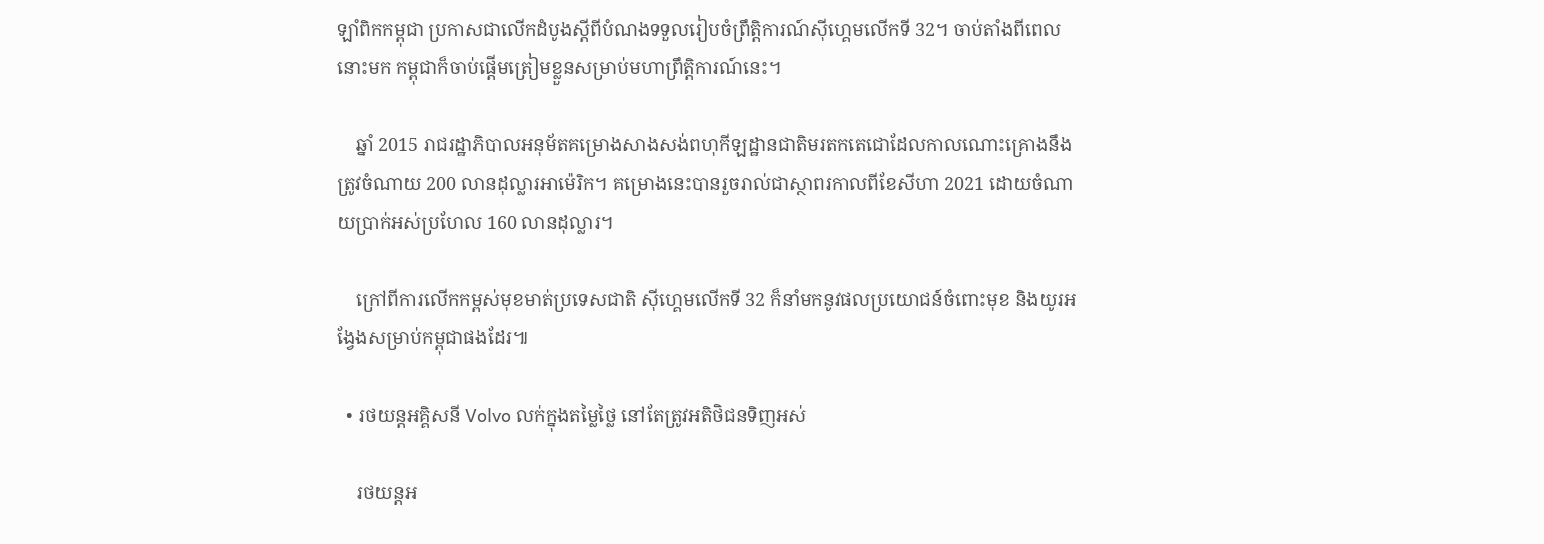ឡាំពិកកម្ពុជា ប្រកាសជាលើកដំបូងស្ដីពីបំណងទទួលរៀបចំព្រឹត្តិការណ៍ស៊ីហ្គេមលើកទី 32។ ចាប់តាំងពីពេលនោះមក កម្ពុជាក៏ចាប់ផ្ដើមត្រៀមខ្លួនសម្រាប់មហាព្រឹត្តិការណ៍នេះ។

    ឆ្នាំ 2015 រាជរដ្ឋាភិបាលអនុម័តគម្រោងសាងសង់ពហុកីឡដ្ឋានជាតិមរតកតេជោដែលកាលណោះគ្រោងនឹងត្រូវចំណាយ 200 លានដុល្លារអាម៉េរិក។ គម្រោងនេះបានរួចរាល់ជាស្ថាពរកាលពីខែសីហា 2021 ដោយចំណាយប្រាក់អស់ប្រហែល 160 លានដុល្លារ។

    ក្រៅពីការលើកកម្ពស់មុខមាត់ប្រទេសជាតិ ស៊ីហ្គេមលើកទី 32 ក៏នាំមកនូវផលប្រយោជន៍ចំពោះមុខ និងយូរអង្វែងសម្រាប់កម្ពុជាផងដែរ៕

  • រថយន្តអគ្គិសនី Volvo លក់ក្នុងតម្លៃថ្លៃ នៅតែត្រូវអតិថិជនទិញអស់

    រថយន្តអ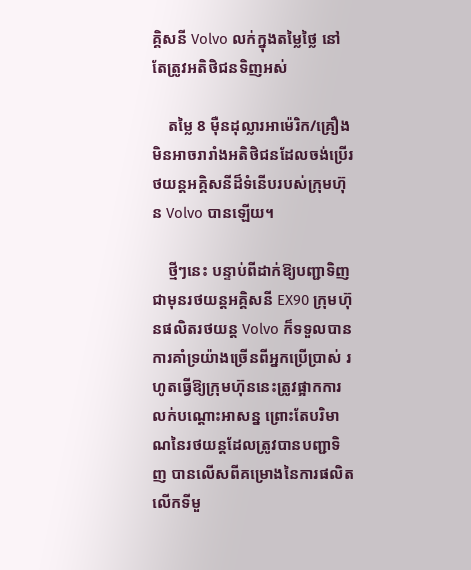គ្គិសនី Volvo លក់ក្នុងតម្លៃថ្លៃ នៅតែត្រូវអតិថិជនទិញអស់

    តម្លៃ 8 ម៉ឺនដុល្លារអាម៉េរិក/គ្រឿង មិនអាចរារាំងអតិថិជនដែលចង់ប្រើរថយន្តអគ្គិសនីដ៏ទំនើបរបស់ក្រុមហ៊ុន Volvo បានឡើយ។

    ថ្មីៗនេះ បន្ទាប់ពីដាក់ឱ្យបញ្ជាទិញជាមុនរថយន្តអគ្គិសនី EX90 ក្រុមហ៊ុនផលិតរថយន្ត Volvo ក៏ទទួលបានការគាំទ្រយ៉ាងច្រើនពីអ្នកប្រើប្រាស់ រហូតធ្វើឱ្យក្រុមហ៊ុននេះត្រូវផ្អាកការលក់បណ្ដោះអាសន្ន ព្រោះតែបរិមាណនៃរថយន្តដែលត្រូវបានបញ្ជាទិញ បានលើសពីគម្រោងនៃការផលិតលើកទីមួ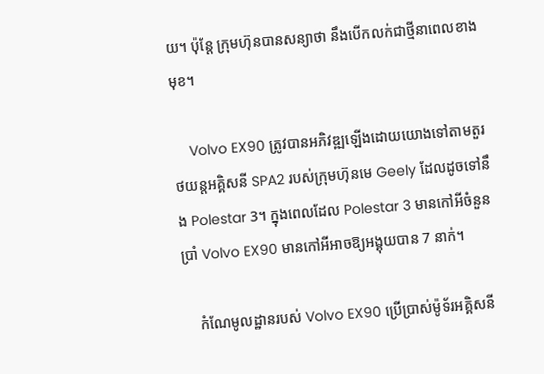យ។ ប៉ុន្តែ ក្រុមហ៊ុនបានសន្យាថា នឹងបើកលក់ជាថ្មីនាពេលខាងមុខ។

    Volvo EX90 ត្រូវបានអភិវឌ្ឍឡើងដោយយោងទៅតាមតួរថយន្តអគ្គិសនី SPA2 របស់ក្រុមហ៊ុនមេ Geely ដែលដូចទៅនឹង Polestar 3។ ក្នុងពេលដែល Polestar 3 មានកៅអីចំនួនប្រាំ Volvo EX90 មានកៅអីអាចឱ្យអង្គុយបាន 7 នាក់។

    កំណែមូលដ្ឋានរបស់ Volvo EX90 ប្រើប្រាស់ម៉ូទ័រអគ្គិសនី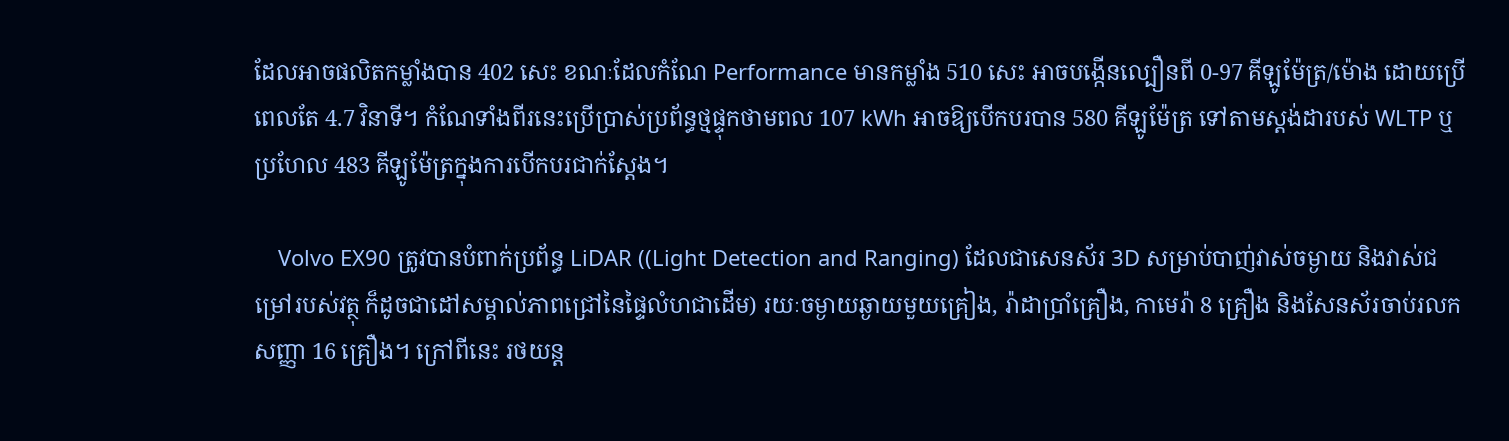ដែលអាចផលិតកម្លាំងបាន 402 សេះ ខណៈដែលកំណែ Performance មានកម្លាំង 510 សេះ អាចបង្កើនល្បឿនពី 0-97 គីឡូម៉ែត្រ/ម៉ោង ដោយប្រើពេលតែ 4.7 វិនាទី។ កំណែទាំងពីរនេះប្រើប្រាស់ប្រព័ន្ធថ្មផ្ទុកថាមពល 107 kWh អាចឱ្យបើកបរបាន 580 គីឡូម៉ែត្រ ទៅតាមស្ដង់ដារបស់ WLTP ឬប្រហែល 483 គីឡូម៉ែត្រក្នុងការបើកបរជាក់ស្ដែង។

    Volvo EX90 ត្រូវបានបំពាក់ប្រព័ន្ធ LiDAR ((Light Detection and Ranging) ដែលជាសេនស័រ 3D សម្រាប់បាញ់វាស់ចម្ងាយ និងវាស់ជម្រៅរបស់វត្ថុ ក៏ដូចជាដៅសម្គាល់ភាពជ្រៅនៃផ្ទៃលំហជាដើម) រយៈចម្ងាយឆ្ងាយមួយគ្រៀង, រ៉ាដាប្រាំគ្រឿង, កាមេរ៉ា 8 គ្រឿង និងសែនស័រចាប់រលកសញ្ញា 16 គ្រឿង។ ក្រៅពីនេះ រថយន្ត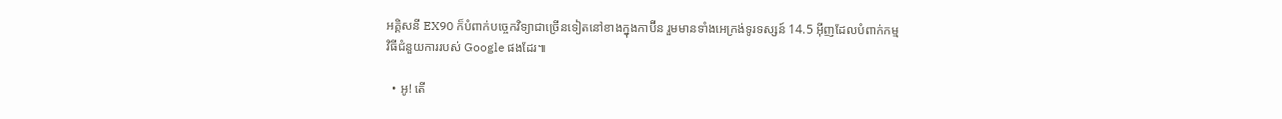អគ្គិសនី EX90 ក៏បំពាក់បច្ចេកវិទ្យាជាច្រើនទៀតនៅខាងក្នុងកាប៊ីន រួមមានទាំងអេក្រង់ទូរទស្សន៍ 14.5 អ៊ីញដែលបំពាក់កម្មវិធីជំនួយការរបស់ Google ផងដែរ៕

  • អូ! តើ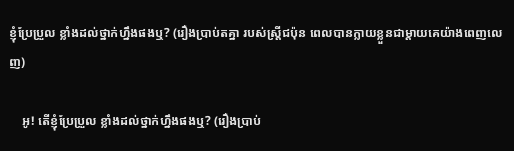ខ្ញុំប្រែប្រួល ខ្លាំងដល់ថ្នាក់ហ្នឹងផងឬ? (រឿងប្រាប់តគ្នា របស់ស្ត្រីជប៉ុន ពេលបានក្លាយខ្លួនជាម្ដាយគេយ៉ាងពេញលេញ)

    អូ! តើខ្ញុំប្រែប្រួល ខ្លាំងដល់ថ្នាក់ហ្នឹងផងឬ? (រឿងប្រាប់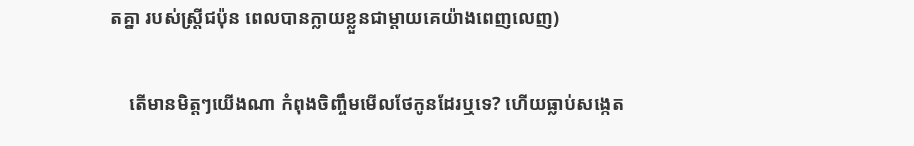តគ្នា របស់ស្ត្រីជប៉ុន ពេលបានក្លាយខ្លួនជាម្ដាយគេយ៉ាងពេញលេញ)

    តើមានមិត្តៗយើងណា កំពុងចិញ្ចឹមមើលថែកូនដែរឬទេ? ហើយធ្លាប់សង្កេត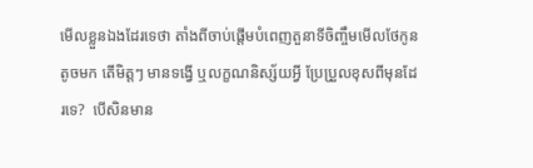មើលខ្លួនឯងដែរទេថា តាំងពីចាប់ផ្ដើមបំពេញតួនាទីចិញ្ចឹមមើលថែកូនតូចមក តើមិត្តៗ មានទង្វើ ឬលក្ខណនិស្ស័យអ្វី ប្រែប្រួលខុសពីមុនដែរទេ?  បើសិនមាន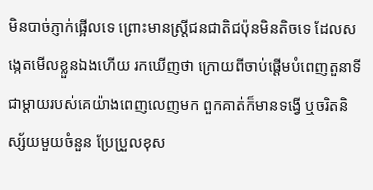មិនបាច់ភ្ញាក់ផ្អើលទេ ព្រោះមានស្ត្រីជនជាតិជប៉ុនមិនតិចទេ ដែលសង្កេតមើលខ្លួនឯងហើយ រកឃើញថា ក្រោយពីចាប់ផ្ដើមបំពេញតួនាទីជាម្ដាយរបស់គេយ៉ាងពេញលេញមក ពួកគាត់ក៏មានទង្វើ ឬចរិតនិស្ស័យមួយចំនួន ប្រែប្រួលខុស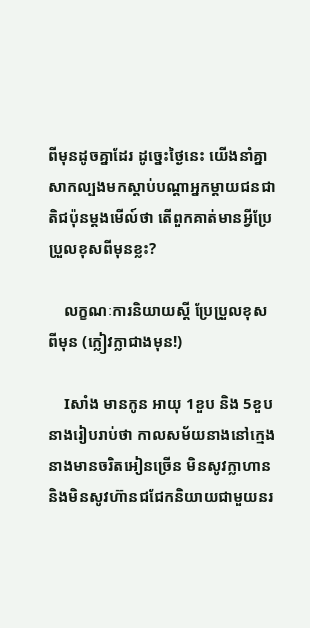ពីមុនដូចគ្នាដែរ ដូច្នេះថ្ងៃនេះ យើងនាំគ្នាសាកល្បងមកស្ដាប់បណ្ដាអ្នកម្ដាយជនជាតិជប៉ុនម្ដងមើល៍ថា តើពួកគាត់មានអ្វីប្រែប្រួលខុសពីមុនខ្លះ?

    លក្ខណៈការនិយាយស្ដី ប្រែប្រួលខុសពីមុន (ក្លៀវក្លាជាងមុន!)

    Iសាំង មានកូន អាយុ 1ខួប និង 5ខួប នាងរៀបរាប់ថា កាលសម័យនាងនៅក្មេង នាងមានចរិតអៀនច្រើន មិនសូវក្លាហាន និងមិនសូវហ៊ានជជែកនិយាយជាមួយនរ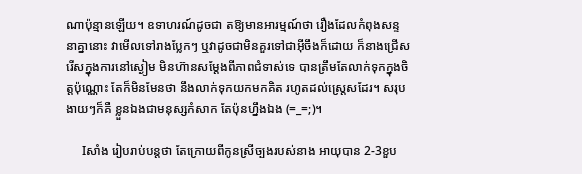ណាប៉ុន្មានឡើយ។ ឧទាហរណ៍ដូចជា តឱ្យមានអារម្មណ៍ថា រឿងដែលកំពុងសន្ទនាគ្នានោះ វាមើលទៅរាងប្លែកៗ ឬវាដូចជាមិនគួរទៅជាអ៊ីចឹងក៏ដោយ ក៏នាងជ្រើសរើសក្នុងការនៅស្ងៀម មិនហ៊ានសម្ដែងពីភាពជំទាស់ទេ បានត្រឹមតែលាក់ទុកក្នុងចិត្តប៉ុណ្ណោះ តែក៏មិនមែនថា នឹងលាក់ទុកយកមកគិត រហូតដល់ស្ត្រេសដែរ។ សរុបងាយៗក៏គឺ ខ្លួនឯងជាមនុស្សកំសាក តែប៉ុនហ្នឹងឯង (=_=;)។

    Iសាំង រៀបរាប់បន្តថា តែក្រោយពីកូនស្រីច្បងរបស់នាង អាយុបាន 2-3ខួប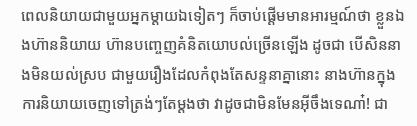ពេលនិយាយជាមួយអ្នកម្ដាយឯទៀតៗ ក៏ចាប់ផ្ដើមមានអារម្មណ៍ថា ខ្លួនឯងហ៊ាននិយាយ ហ៊ានបញ្ចេញគំនិតយោបល់ច្រើនឡើង ដូចជា បើសិននាងមិនយល់ស្រប ជាមួយរឿងដែលកំពុងតែសន្ទនាគ្នានោះ នាងហ៊ានក្នុងការនិយាយចេញទៅត្រង់ៗតែម្ដងថា វាដូចជាមិនមែនអ៊ីចឹងទេណា៎! ជា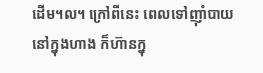ដើម។ល។ ក្រៅពីនេះ ពេលទៅញ៉ាំបាយនៅក្នុងហាង ក៏ហ៊ានក្នុ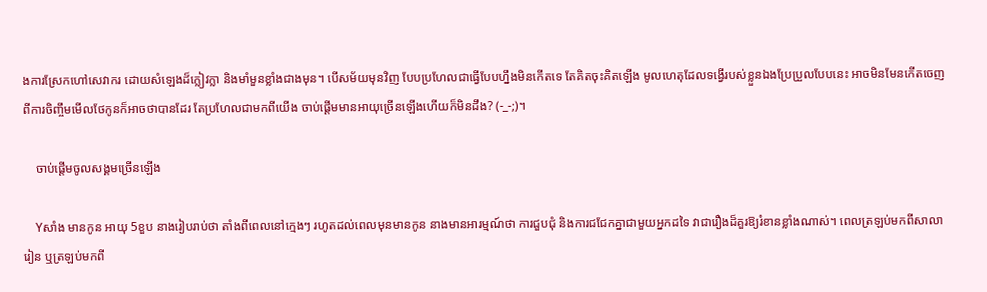ងការស្រែកហៅសេវាករ ដោយសំឡេងដ៏ក្លៀវក្លា និងមាំមួនខ្លាំងជាងមុន។ បើសម័យមុនវិញ បែបប្រហែលជាធ្វើបែបហ្នឹងមិនកើតទេ តែគិតចុះគិតឡើង មូលហេតុដែលទង្វើរបស់ខ្លួនឯងប្រែប្រួលបែបនេះ អាចមិនមែនកើតចេញពីការចិញ្ចឹមមើលថែកូនក៏អាចថាបានដែរ តែប្រហែលជាមកពីយើង ចាប់ផ្ដើមមានអាយុច្រើនឡើងហើយក៏មិនដឹង? (-_-;)។

    ចាប់ផ្ដើមចូលសង្គមច្រើនឡើង

    Yសាំង មានកូន អាយុ 5ខួប នាងរៀបរាប់ថា តាំងពីពេលនៅក្មេងៗ រហូតដល់ពេលមុនមានកូន នាងមានអារម្មណ៍ថា ការជួបជុំ និងការជជែកគ្នាជាមួយអ្នកដទៃ វាជារឿងដ៏គួរឱ្យរំខានខ្លាំងណាស់។ ពេលត្រឡប់មកពីសាលារៀន ឬត្រឡប់មកពី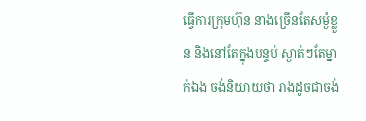ធ្វើការក្រុមហ៊ុន នាងច្រើនតែសម្ងំខ្លួន និងនៅតែក្នុងបន្ទប់ ស្ងាត់ៗតែម្នាក់ឯង ចង់និយាយថា រាងដូចជាចង់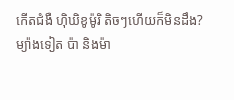កើតជំងឺ ហ៊ិឃិខូម៉ូរិ តិចៗហើយក៏មិនដឹង? ម្យ៉ាងទៀត ប៉ា និងម៉ា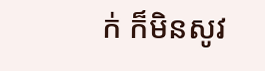ក់ ក៏មិនសូវ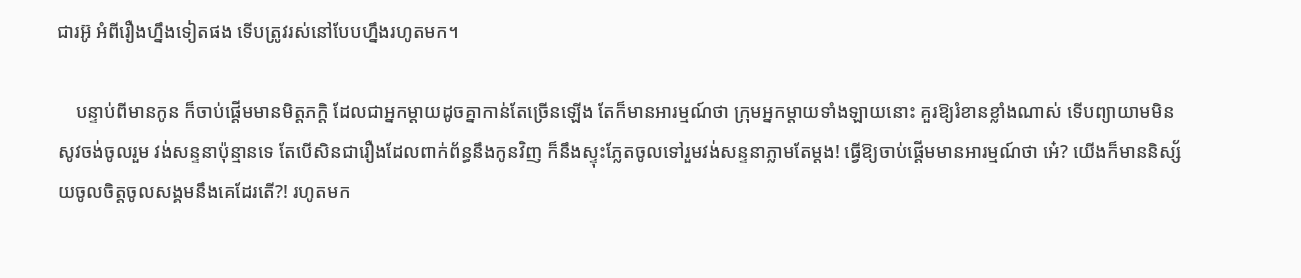ជារអ៊ូ អំពីរឿងហ្នឹងទៀតផង ទើបត្រូវរស់នៅបែបហ្នឹងរហូតមក។

    បន្ទាប់ពីមានកូន ក៏ចាប់ផ្ដើមមានមិត្តភក្តិ ដែលជាអ្នកម្ដាយដូចគ្នាកាន់តែច្រើនឡើង តែក៏មានអារម្មណ៍ថា ក្រុមអ្នកម្ដាយទាំងឡាយនោះ គួរឱ្យរំខានខ្លាំងណាស់ ទើបព្យាយាមមិនសូវចង់ចូលរួម វង់សន្ទនាប៉ុន្មានទេ តែបើសិនជារឿងដែលពាក់ព័ន្ធនឹងកូនវិញ ក៏នឹងស្ទុះភ្លែតចូលទៅរួមវង់សន្ទនាភ្លាមតែម្ដង! ធ្វើឱ្យចាប់ផ្ដើមមានអារម្មណ៍ថា អេ៎? យើងក៏មាននិស្ស័យចូលចិត្តចូលសង្គមនឹងគេដែរតើ?! រហូតមក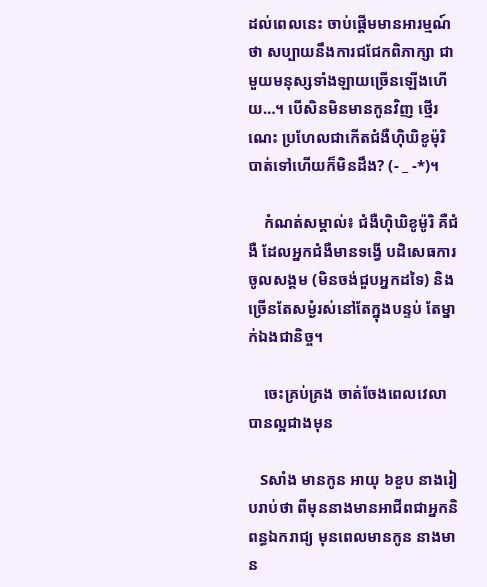ដល់ពេលនេះ ចាប់ផ្ដើមមានអារម្មណ៍ថា សប្បាយនឹងការជជែកពិភាក្សា ជាមួយមនុស្សទាំងឡាយច្រើនឡើងហើយ…។ បើសិនមិនមានកូនវិញ ថ្មើរណេះ ប្រហែលជាកើតជំងឺហ៊ិឃិខូម៉ុរិ បាត់ទៅហើយក៏មិនដឹង? (- _ -*)។

    កំណត់សម្គាល់៖ ជំងឺហ៊ិឃិខូម៉ូរិ គឺជំងឺ ដែលអ្នកជំងឺមានទង្វើ បដិសេធការចូលសង្គម (មិនចង់ជួបអ្នកដទៃ) និងច្រើនតែសម្ងំរស់នៅតែក្នុងបន្ទប់ តែម្នាក់ឯងជានិច្ច។

    ចេះគ្រប់គ្រង ចាត់ចែងពេលវេលា បានល្អជាងមុន

    Sសាំង មានកូន អាយុ ៦ខួប នាងរៀបរាប់ថា ពីមុននាងមានអាជីពជាអ្នកនិពន្ធឯករាជ្យ មុនពេលមានកូន នាងមាន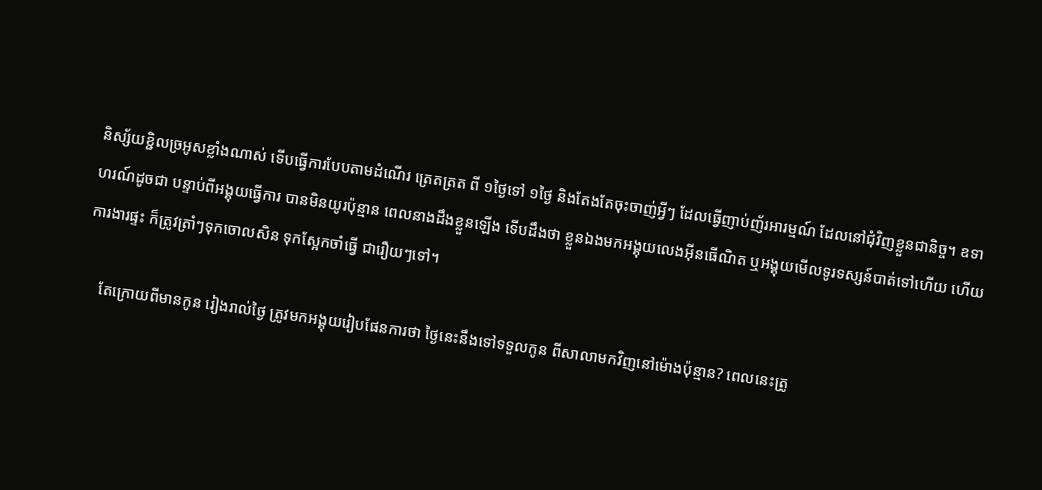និស្ស័យខ្ជិលច្រអូសខ្លាំងណាស់ ទើបធ្វើការបែបតាមដំណើរ ត្រេតត្រត ពី ១ថ្ងៃទៅ ១ថ្ងៃ និងតែងតែចុះចាញ់អ្វីៗ ដែលធ្វើញាប់ញ័រអារម្មណ៍ ដែលនៅជុំវិញខ្លួនជានិច្ច។ ឧទាហរណ៍ដូចជា បន្ទាប់ពីអង្គុយធ្វើការ បានមិនយូរប៉ុន្មាន ពេលនាងដឹងខ្លួនឡើង ទើបដឹងថា ខ្លួនឯងមកអង្គុយលេងអ៊ីនធើណិត ឬអង្គុយមើលទូរទស្សន៍បាត់ទៅហើយ ហើយការងារផ្ទះ ក៏ត្រូវត្រាំៗទុកចោលសិន ទុកស្អែកចាំធ្វើ ជារឿយៗទៅ។

    តែក្រោយពីមានកូន រៀងរាល់ថ្ងៃ ត្រូវមកអង្គុយរៀបផែនការថា ថ្ងៃនេះនឹងទៅទទួលកូន ពីសាលាមកវិញនៅម៉ោងប៉ុន្មាន? ពេលនេះត្រូ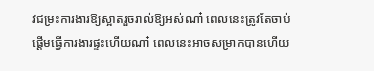វជម្រះការងារឱ្យស្អាតរួចរាល់ឱ្យអស់ណា៎ ពេលនេះត្រូវតែចាប់ផ្ដើមធ្វើការងារផ្ទះហើយណា៎ ពេលនេះអាចសម្រាកបានហើយ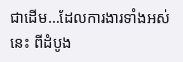ជាដើម…ដែលការងារទាំងអស់នេះ ពីដំបូង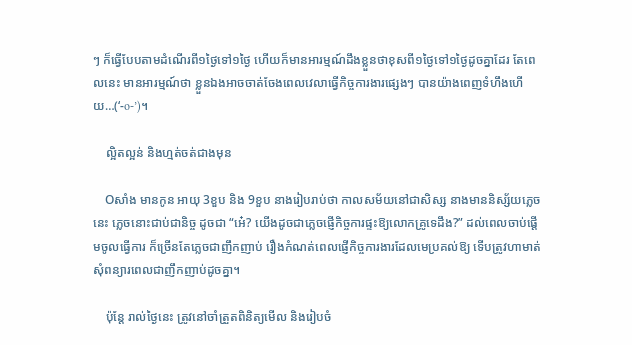ៗ ក៏ធ្វើបែបតាមដំណើរពី១ថ្ងៃទៅ១ថ្ងៃ ហើយក៏មានអារម្មណ៍ដឹងខ្លួនថាខុសពី១ថ្ងៃទៅ១ថ្ងៃដូចគ្នាដែរ តែពេលនេះ មានអារម្មណ៍ថា ខ្លួនឯងអាចចាត់ចែងពេលវេលាធ្វើកិច្ចការងារផ្សេងៗ បានយ៉ាងពេញទំហឹងហើយ…(‘-o-’)។

    ល្អិតល្អន់ និងហ្មត់ចត់ជាងមុន

    Oសាំង មានកូន អាយុ 3ខួប និង 9ខួប នាងរៀបរាប់ថា កាលសម័យនៅជាសិស្ស នាងមាននិស្ស័យភ្លេចនេះ ភ្លេចនោះជាប់ជានិច្ច ដូចជា “អេ៎? យើងដូចជាភ្លេចផ្ញើកិច្ចការផ្ទះឱ្យលោកគ្រូទេដឹង?” ដល់ពេលចាប់ផ្ដើមចូលធ្វើការ ក៏ច្រើនតែភ្លេចជាញឹកញាប់ រឿងកំណត់ពេលផ្ញើកិច្ចការងារដែលមេប្រគល់ឱ្យ ទើបត្រូវហាមាត់សុំពន្យារពេលជាញឹកញាប់ដូចគ្នា។

    ប៉ុន្តែ រាល់ថ្ងៃនេះ ត្រូវនៅចាំត្រួតពិនិត្យមើល និងរៀបចំ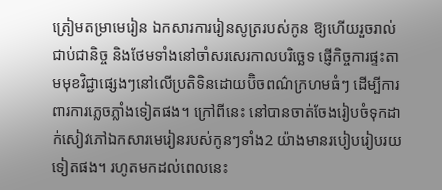ត្រៀមតម្រាមេរៀន ឯកសារការរៀនសូត្ររបស់កូន ឱ្យហើយរួចរាល់ជាប់ជានិច្ច និងថែមទាំងនៅចាំសរសេរកាលបរិច្ឆេទ ផ្ញើកិច្ចការផ្ទះតាមមុខវិជ្ជាផ្សេងៗនៅលើប្រតិទិនដោយប៊ិចពណ៌ក្រហមធំៗ ដើម្បីការពារការភ្លេចភ្លាំងទៀតផង។ ក្រៅពីនេះ នៅបានចាត់ចែងរៀបចំទុកដាក់សៀវភៅឯកសារមេរៀនរបស់កូនៗទាំង2 យ៉ាងមានរបៀបរៀបរយទៀតផង។ រហូតមកដល់ពេលនេះ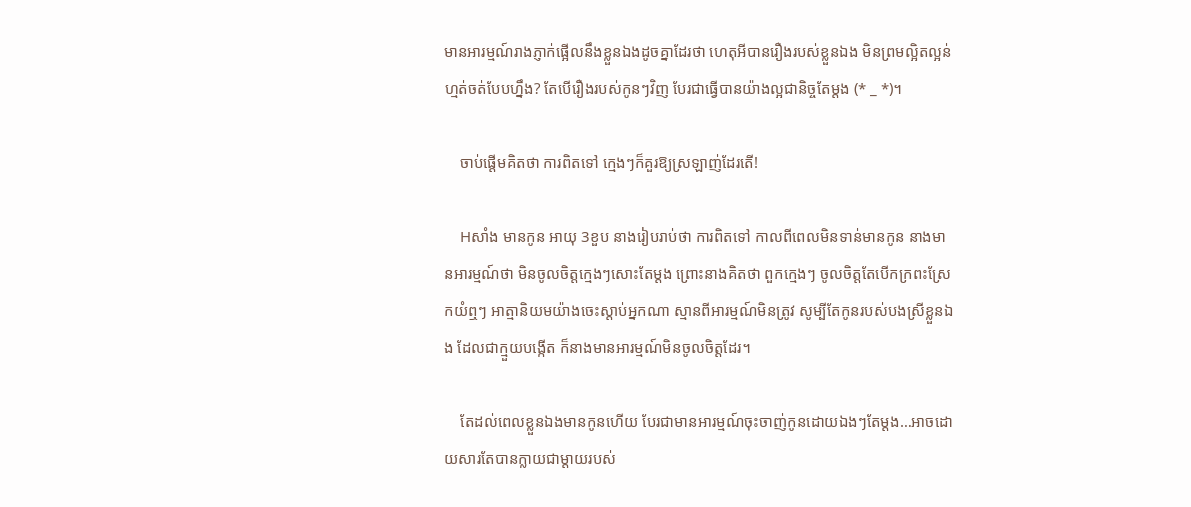មានអារម្មណ៍រាងភ្ញាក់ផ្អើលនឹងខ្លួនឯងដូចគ្នាដែរថា ហេតុអីបានរឿងរបស់ខ្លួនឯង មិនព្រមល្អិតល្អន់ហ្មត់ចត់បែបហ្នឹង? តែបើរឿងរបស់កូនៗវិញ បែរជាធ្វើបានយ៉ាងល្អជានិច្ចតែម្ដង (* _ *)។

    ចាប់ផ្ដើមគិតថា ការពិតទៅ ក្មេងៗក៏គួរឱ្យស្រឡាញ់ដែរតើ!

    Hសាំង មានកូន អាយុ 3ខួប នាងរៀបរាប់ថា ការពិតទៅ កាលពីពេលមិនទាន់មានកូន នាងមានអារម្មណ៍ថា មិនចូលចិត្តក្មេងៗសោះតែម្ដង ព្រោះនាងគិតថា ពួកក្មេងៗ ចូលចិត្តតែបើកក្រពះស្រែកយំឮៗ អាត្មានិយមយ៉ាងចេះស្ដាប់អ្នកណា ស្មានពីអារម្មណ៍មិនត្រូវ សូម្បីតែកូនរបស់បងស្រីខ្លួនឯង ដែលជាក្មួយបង្កើត ក៏នាងមានអារម្មណ៍មិនចូលចិត្តដែរ។

    តែដល់ពេលខ្លួនឯងមានកូនហើយ បែរជាមានអារម្មណ៍ចុះចាញ់កូនដោយឯងៗតែម្ដង…អាចដោយសារតែបានក្លាយជាម្ដាយរបស់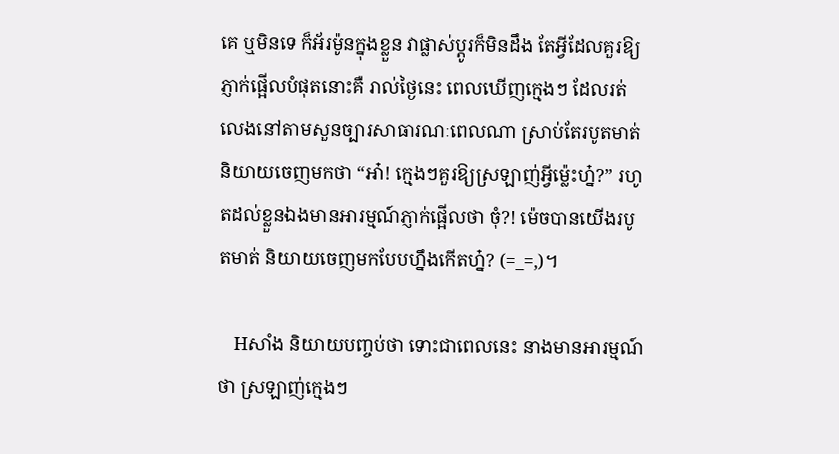គេ ឬមិនទេ ក៏អ័រម៉ូនក្នុងខ្លួន វាផ្លាស់ប្ដូរក៏មិនដឹង តែអ្វីដែលគួរឱ្យភ្ញាក់ផ្អើលបំផុតនោះគឺ រាល់ថ្ងៃនេះ ពេលឃើញក្មេងៗ ដែលរត់លេងនៅតាមសួនច្បារសាធារណៈពេលណា ស្រាប់តែរបូតមាត់និយាយចេញមកថា “អា៎! ក្មេងៗគួរឱ្យស្រឡាញ់អ្វីម្ល៉េះហ្ន៎?” រហូតដល់ខ្លួនឯងមានអារម្មណ៍ភ្ញាក់ផ្អើលថា ចុំ?! ម៉េចបានយើងរបូតមាត់ និយាយចេញមកបែបហ្នឹងកើតហ្ន៎? (=_=,)។

    Hសាំង និយាយបញ្ចប់ថា ទោះជាពេលនេះ នាងមានអារម្មណ៍ថា ស្រឡាញ់ក្មេងៗ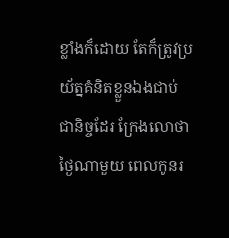ខ្លាំងក៏ដោយ តែក៏ត្រូវប្រយ័ត្នគំនិតខ្លួនឯងជាប់ជានិច្ចដែរ ក្រែងលោថា ថ្ងៃណាមួយ ពេលកូនរ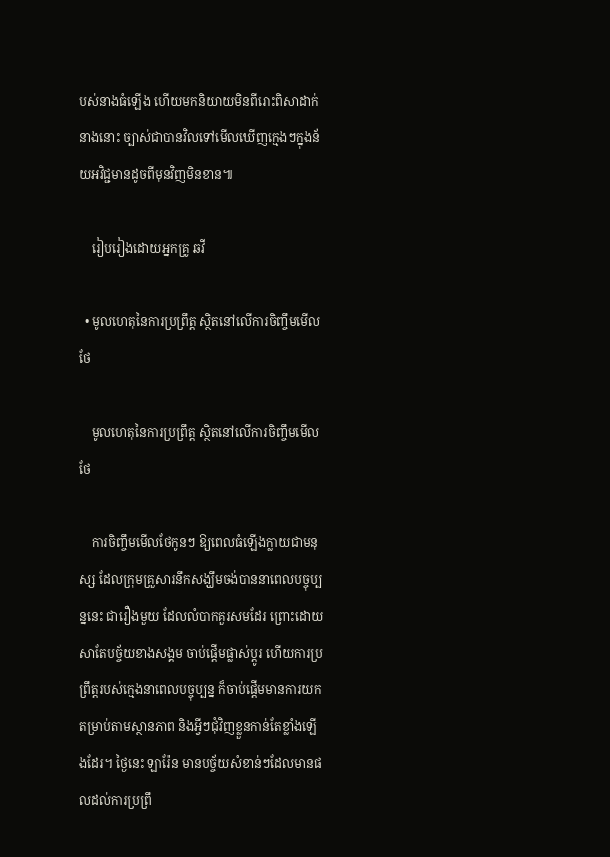បស់នាងធំឡើង ហើយមកនិយាយមិនពីរោះពិសាដាក់នាងនោះ ច្បាស់ជាបានវិលទៅមើលឃើញក្មេងៗក្នុងន័យអវិជ្ជមានដូចពីមុនវិញមិនខាន៕

    រៀបរៀងដោយអ្នកគ្រូ ឆវី

  • មូលហេតុនៃការប្រព្រឹត្ត ស្ថិតនៅលើការចិញ្ចឹមមើលថែ

    មូលហេតុនៃការប្រព្រឹត្ត ស្ថិតនៅលើការចិញ្ចឹមមើលថែ

    ការចិញ្ចឹមមើលថែកូនៗ ឱ្យពេលធំឡើងក្លាយជាមនុស្ស ដែលក្រុមគ្រួសារនឹកសង្ឃឹមចង់បាននាពេលបច្ចុប្បន្ននេះ ជារឿងមួយ ដែលលំបាកគួរសមដែរ ព្រោះដោយសាតែបច្ច័យខាងសង្គម ចាប់ផ្តើមផ្លាស់ប្តូរ ហើយការប្រព្រឹត្តរបស់ក្មេងនាពេលបច្ចុប្បន្ន ក៏ចាប់ផ្តើមមានការយកតម្រាប់តាមស្ថានភាព និងអ្វីៗជុំវិញខ្លួនកាន់តែខ្លាំងឡើងដែរ។ ថ្ងៃនេះ ឡារ៉ែន មានបច្ច័យសំខាន់ៗដែលមានផលដល់ការប្រព្រឹ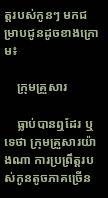ត្តរបស់កូនៗ មកជម្រាបជូនដូចខាងក្រោម៖

    ក្រុមគ្រួសារ

    ធ្លាប់បានឮដែរ ឬទេថា ក្រុមគ្រួសារយ៉ាងណា ការប្រព្រឹត្តរបស់កូនតូចភាគច្រើន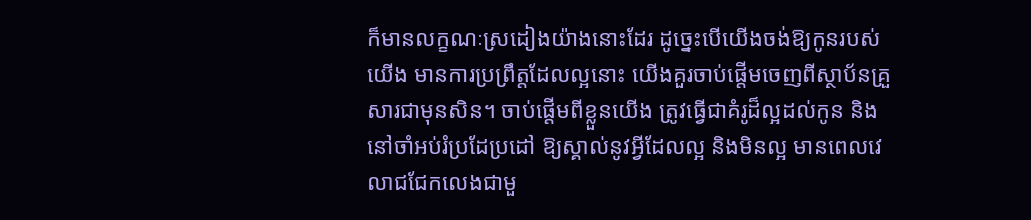ក៏មានលក្ខណៈស្រដៀងយ៉ាងនោះដែរ ដូច្នេះបើយើងចង់ឱ្យកូនរបស់យើង មានការប្រព្រឹត្តដែលល្អនោះ យើងគួរចាប់ផ្តើមចេញពីស្ថាប័នគ្រួសារជាមុនសិន។ ចាប់ផ្តើមពីខ្លួនយើង ត្រូវធ្វើជាគំរូដ៏ល្អដល់កូន និងនៅចាំអប់រំប្រដែប្រដៅ ឱ្យស្គាល់នូវអ្វីដែលល្អ និងមិនល្អ មានពេលវេលាជជែកលេងជាមួ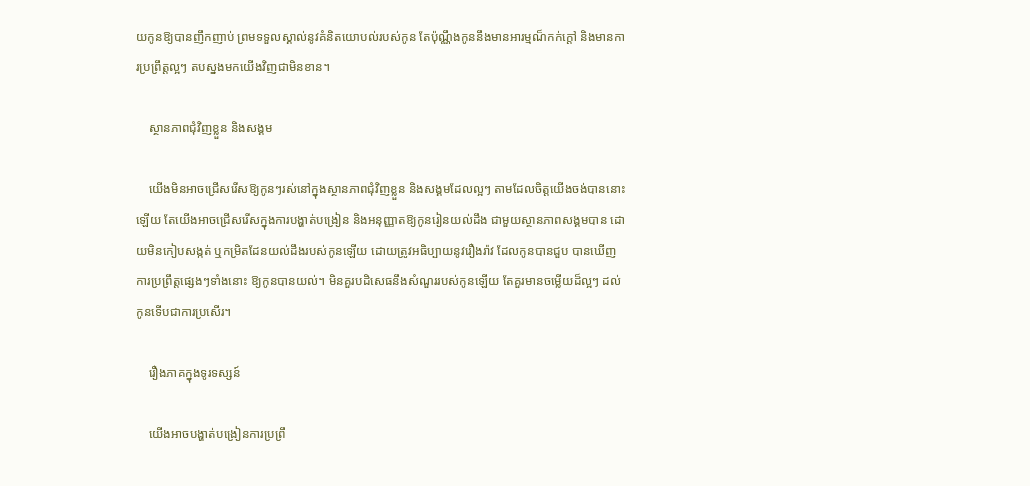យកូនឱ្យបានញឹកញាប់ ព្រមទទួលស្គាល់នូវគំនិតយោបល់របស់កូន តែប៉ុណ្ណឹងកូននឹងមានអារម្មណ៏កក់ក្តៅ និងមានការប្រព្រឹត្តល្អៗ តបស្នងមកយើងវិញជាមិនខាន។

    ស្ថានភាពជុំវិញខ្លួន និងសង្គម

    យើងមិនអាចជ្រើសរើសឱ្យកូនៗរស់នៅក្នុងស្ថានភាពជុំវិញខ្លួន និងសង្គមដែលល្អៗ តាមដែលចិត្តយើងចង់បាននោះឡើយ តែយើងអាចជ្រើសរើសក្នុងការបង្ហាត់បង្រៀន និងអនុញ្ញាតឱ្យកូនរៀនយល់ដឹង ជាមួយស្ថានភាពសង្គមបាន ដោយមិនកៀបសង្កត់ ឬកម្រិតដែនយល់ដឹងរបស់កូនឡើយ ដោយត្រូវអធិប្បាយនូវរឿងរ៉ាវ ដែលកូនបានជួប បានឃើញការប្រព្រឹត្តផ្សេងៗទាំងនោះ ឱ្យកូនបានយល់។ មិនគួរបដិសេធនឹងសំណួររបស់កូនឡើយ តែគួរមានចម្លើយដ៏ល្អៗ ដល់កូនទើបជាការប្រសើរ។

    រឿងភាគក្នុងទូរទស្សន៍

    យើងអាចបង្ហាត់បង្រៀនការប្រព្រឹ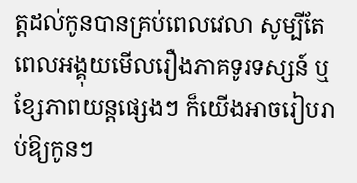ត្តដល់កូនបានគ្រប់ពេលវេលា សូម្បីតែពេលអង្គុយមើលរឿងភាគទូរទស្សន៍ ឬខ្សែភាពយន្តផ្សេងៗ ក៏យើងអាចរៀបរាប់ឱ្យកូនៗ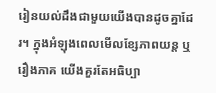រៀនយល់ដឹងជាមួយយើងបានដូចគ្នាដែរ។ ក្នុងអំឡុងពេលមើលខ្សែភាពយន្ត ឬរឿងភាគ យើងគួរតែអធិប្បា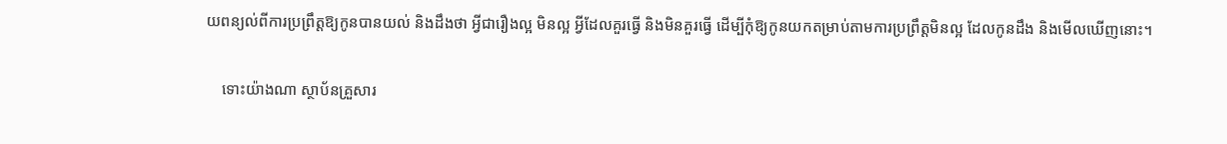យពន្យល់ពីការប្រព្រឹត្តឱ្យកូនបានយល់ និងដឹងថា អ្វីជារឿងល្អ មិនល្អ អ្វីដែលគួរធ្វើ និងមិនគួរធ្វើ ដើម្បីកុំឱ្យកូនយកតម្រាប់តាមការប្រព្រឹត្តមិនល្អ ដែលកូនដឹង និងមើលឃើញនោះ។

    ទោះយ៉ាងណា ស្ថាប័នគ្រួសារ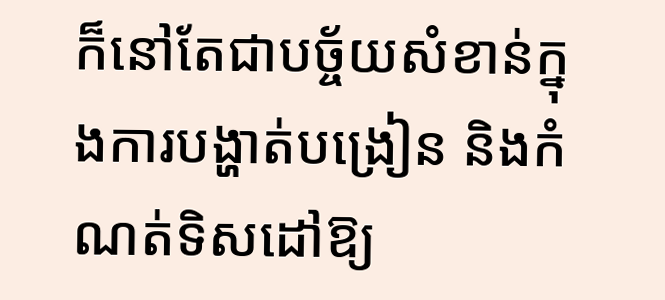ក៏នៅតែជាបច្ច័យសំខាន់ក្នុងការបង្ហាត់បង្រៀន និងកំណត់ទិសដៅឱ្យ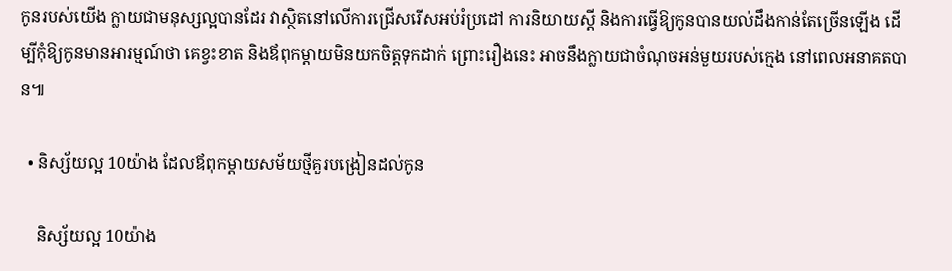កូនរបស់យើង ក្លាយជាមនុស្សល្អបានដែរ វាស្ថិតនៅលើការជ្រើសរើសអប់រំប្រដៅ ការនិយាយស្តី និងការធ្វើឱ្យកូនបានយល់ដឹងកាន់តែច្រើនឡើង ដើម្បីកុំឱ្យកូនមានអារម្មណ៍ថា គេខ្វះខាត និងឪពុកម្តាយមិនយកចិត្តទុកដាក់ ព្រោះរឿងនេះ អាចនឹងក្លាយជាចំណុចអន់មួយរបស់ក្មេង នៅពេលអនាគតបាន៕

  • និស្ស័យល្អ 10យ៉ាង ដែលឪពុកម្ដាយសម័យថ្មីគួរបង្រៀនដល់កូន

    និស្ស័យល្អ 10យ៉ាង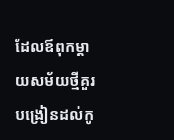ដែលឪពុកម្ដាយសម័យថ្មីគួរបង្រៀនដល់កូ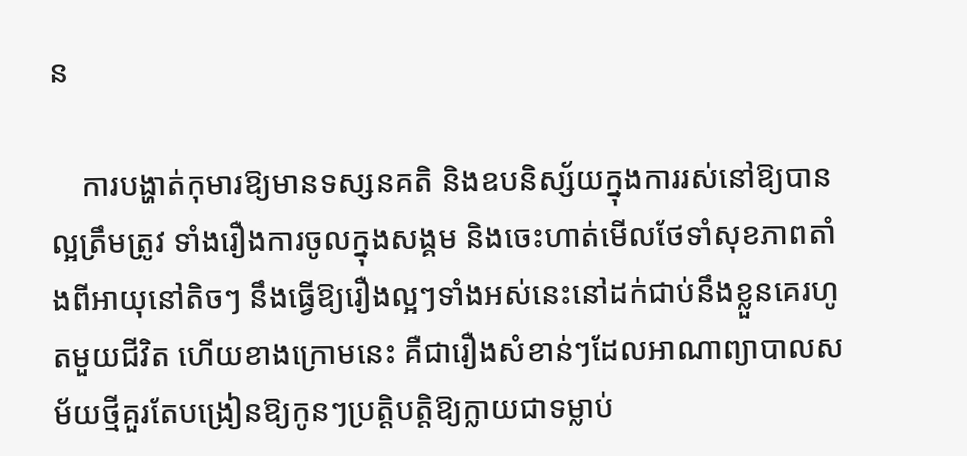ន

    ការបង្ហាត់កុមារឱ្យមានទស្សនគតិ និងឧបនិស្ស័យក្នុងការរស់នៅឱ្យបានល្អត្រឹមត្រូវ ទាំងរឿងការចូលក្នុងសង្គម និងចេះហាត់មើលថែទាំសុខភាពតាំងពីអាយុនៅតិចៗ នឹងធ្វើឱ្យរឿងល្អៗទាំងអស់នេះនៅដក់ជាប់នឹងខ្លួនគេរហូតមួយជីវិត ហើយខាងក្រោមនេះ គឺជារឿងសំខាន់ៗដែលអាណាព្យាបាលសម័យថ្មីគួរតែបង្រៀនឱ្យកូនៗប្រត្តិបត្តិឱ្យក្លាយជាទម្លាប់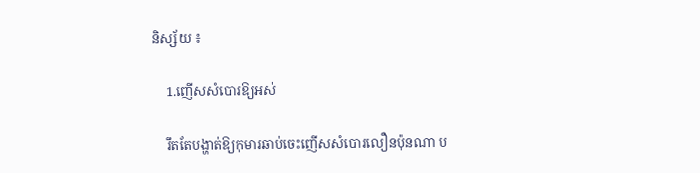និស្ស័យ ៖

    1.ញើសសំបោរឱ្យអស់

    រឹតតែបង្ហាត់ឱ្យកុមារឆាប់ចេះញើសសំបោរលឿនប៉ុនណា ប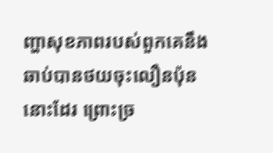ញ្ហាសុខភាពរបស់ពួកគេនឹងឆាប់បានថយចុះលឿនប៉ុននោះដែរ ព្រោះច្រ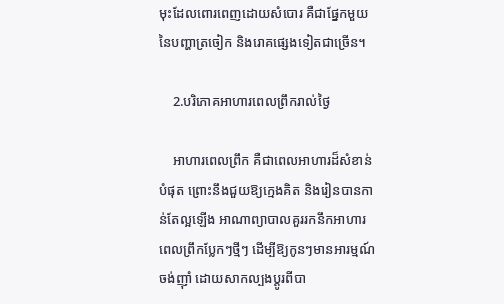មុះដែលពោរពេញដោយសំបោរ គឺជាផ្នែកមួយនៃបញ្ហាត្រចៀក និងរោគផ្សេងទៀតជាច្រើន។

    2.បរិភោគអាហារពេលព្រឹករាល់ថ្ងៃ

    អាហារពេលព្រឹក គឺជាពេលអាហារដ៏សំខាន់បំផុត ព្រោះនឹងជួយឱ្យក្មេងគិត និងរៀនបានកាន់តែល្អឡើង អាណាព្យាបាលគួររកនឹកអាហារពេលព្រឹកប្លែកៗថ្មីៗ ដើម្បីឱ្យកូនៗមានអារម្មណ៍ចង់ញ៉ាំ ដោយសាកល្បងប្តូរពីបា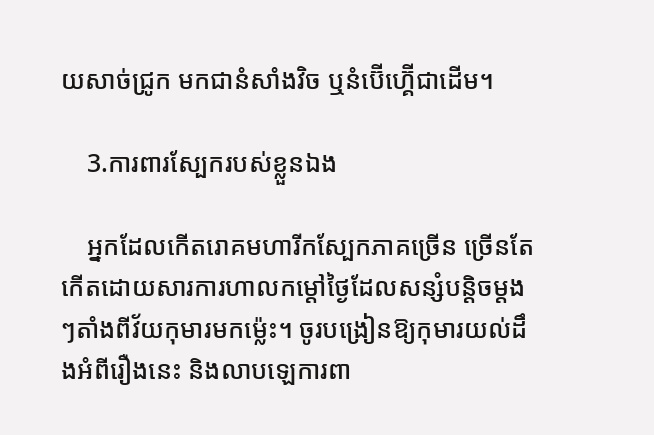យសាច់ជ្រូក មកជានំសាំងវិច ឬនំប៊ើហ្គ៊ើជាដើម។

    3.ការពារស្បែករបស់ខ្លួនឯង

    អ្នកដែលកើតរោគមហារីកស្បែកភាគច្រើន ច្រើនតែកើតដោយសារការហាលកម្ដៅថ្ងៃដែលសន្សំបន្តិចម្តងៗតាំងពីវ័យកុមារមកម្ល៉េះ។ ចូរបង្រៀនឱ្យកុមារយល់ដឹងអំពីរឿងនេះ និងលាបឡេការពា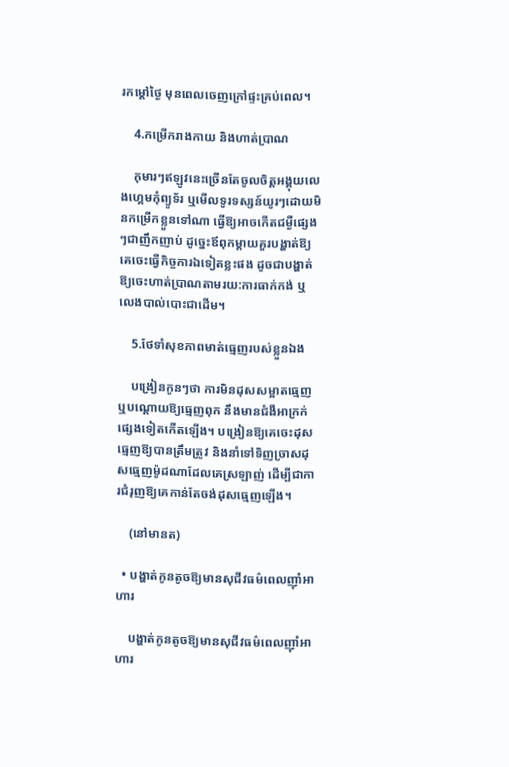រកម្ដៅថ្ងៃ មុនពេលចេញក្រៅផ្ទះគ្រប់ពេល។

    4.កម្រើករាងកាយ និងហាត់ប្រាណ

    កុមារៗឥឡូវនេះច្រើនតែចូលចិត្តអង្គុយលេងហ្គេមកុំព្យូទ័រ ឬមើលទូរទស្សន៍យូរៗដោយមិនកម្រើកខ្លួនទៅណា ធ្វើឱ្យអាចកើតជម្ងឺផ្សេងៗជាញឹកញាប់ ដូច្នេះឪពុកម្ដាយគួរបង្ហាត់ឱ្យគេចេះធ្វើកិច្ចការឯទៀតខ្លះផង ដូចជាបង្ហាត់ឱ្យចេះហាត់ប្រាណតាមរយ:ការធាក់កង់ ឬលេងបាល់បោះជាដើម។

    5.ថែទាំសុខភាពមាត់ធ្មេញរបស់ខ្លួនឯង

    បង្រៀនកូនៗថា ការមិនដុសសម្អាតធ្មេញ ឬបណ្តោយឱ្យធ្មេញពុក នឹងមានជំងឺអាក្រក់ផ្សេងទៀតកើតឡើង។ បង្រៀនឱ្យគេចេះដុសធ្មេញឱ្យបានត្រឹមត្រូវ និងនាំទៅទិញច្រាសដុសធ្មេញម៉ូដណាដែលគេស្រឡាញ់ ដើម្បីជាការជំរុញឱ្យគេកាន់តែចង់ដុសធ្មេញឡើង។

    (នៅមានត)

  • បង្ហាត់កូនតូចឱ្យមានសុជីវធម៌ពេលញ៉ាំអាហារ

    បង្ហាត់កូនតូចឱ្យមានសុជីវធម៌ពេលញ៉ាំអាហារ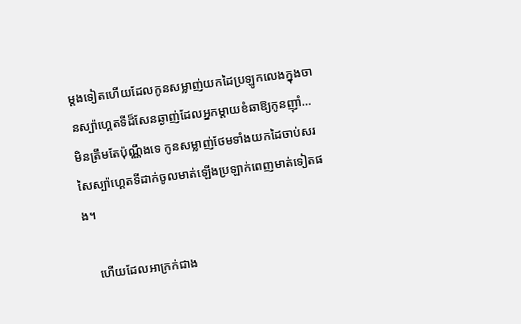ម្តងទៀតហើយដែលកូនសម្លាញ់យកដៃប្រឡូកលេងក្នុងចានស្ប៉ាហ្គេតទីដ៏សែនឆ្ងាញ់ដែលអ្នកម្តាយខំឆាឱ្យកូនញ៉ាំ…មិនត្រឹមតែប៉ុណ្ណឹងទេ កូនសម្លាញ់ថែមទាំងយកដៃចាប់សរសៃស្ប៉ាហ្គេតទីដាក់ចូលមាត់ឡើងប្រឡាក់ពេញមាត់ទៀតផង។

    ហើយដែលអាក្រក់ជាង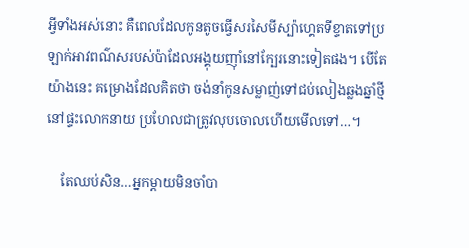អ្វីទាំងអស់នោះ គឺពេលដែលកូនតូចធ្វើសរសៃមីស្ប៉ាហ្គេតទីខ្ទាតទៅប្រឡាក់អាវពណ៌សរបស់ប៉ាដែលអង្គុយញ៉ាំនៅក្បែរនោះទៀតផង។ បើតែយ៉ាងនេះ គម្រោងដែលគិតថា ចង់នាំកូនសម្លាញ់ទៅជប់លៀងឆ្លងឆ្នាំថ្មីនៅផ្ទះលោកនាយ ប្រហែលជាត្រូវលុបចោលហើយមើលទៅ…។

    តែឈប់សិន…អ្នកម្តាយមិនចាំបា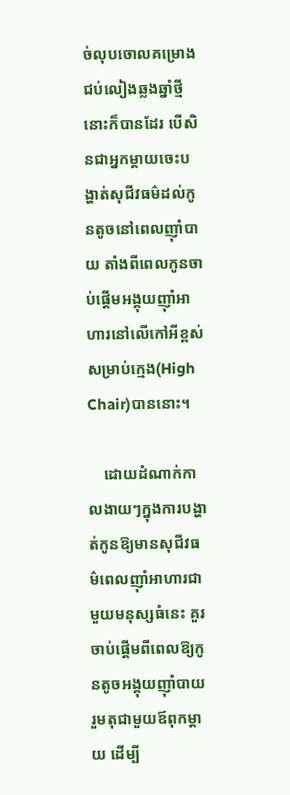ច់លុបចោលគម្រោងជប់លៀងឆ្លងឆ្នាំថ្មីនោះក៏បានដែរ បើសិនជាអ្នកម្តាយចេះបង្ហាត់សុជីវធម៌ដល់កូនតូចនៅពេលញ៉ាំបាយ តាំងពីពេលកូនចាប់ផ្តើមអង្គុយញ៉ាំអាហារនៅលើកៅអីខ្ពស់សម្រាប់ក្មេង(High Chair)បាននោះ។

    ដោយដំណាក់កាលងាយៗក្នុងការបង្ហាត់កូនឱ្យមានសុជីវធម៌ពេលញ៉ាំអាហារជាមួយមនុស្សធំនេះ គួរចាប់ផ្តើមពីពេលឱ្យកូនតូចអង្គុយញ៉ាំបាយរួមតុជាមួយឪពុកម្ដាយ ដើម្បី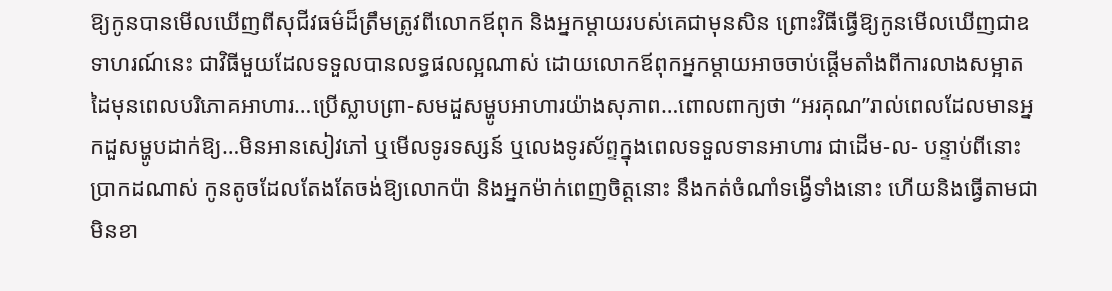ឱ្យកូនបានមើលឃើញពីសុជីវធម៌ដ៏ត្រឹមត្រូវពីលោកឪពុក និងអ្នកម្តាយរបស់គេជាមុនសិន ព្រោះវិធីធ្វើឱ្យកូនមើលឃើញជាឧទាហរណ៍នេះ ជាវិធីមួយដែលទទួលបានលទ្ធផលល្អណាស់ ដោយលោកឪពុកអ្នកម្តាយអាចចាប់ផ្តើមតាំងពីការលាងសម្អាតដៃមុនពេលបរិភោគអាហារ…ប្រើស្លាបព្រា-សមដួសម្ហូបអាហារយ៉ាងសុភាព…ពោលពាក្យថា “អរគុណ”រាល់ពេលដែលមានអ្នកដួសម្ហូបដាក់ឱ្យ…មិនអានសៀវភៅ ឬមើលទូរទស្សន៍ ឬលេងទូរស័ព្ទក្នុងពេលទទួលទានអាហារ ជាដើម-ល- បន្ទាប់ពីនោះ ប្រាកដណាស់ កូនតូចដែលតែងតែចង់ឱ្យលោកប៉ា និងអ្នកម៉ាក់ពេញចិត្តនោះ នឹងកត់ចំណាំទង្វើទាំងនោះ ហើយនិងធ្វើតាមជាមិនខា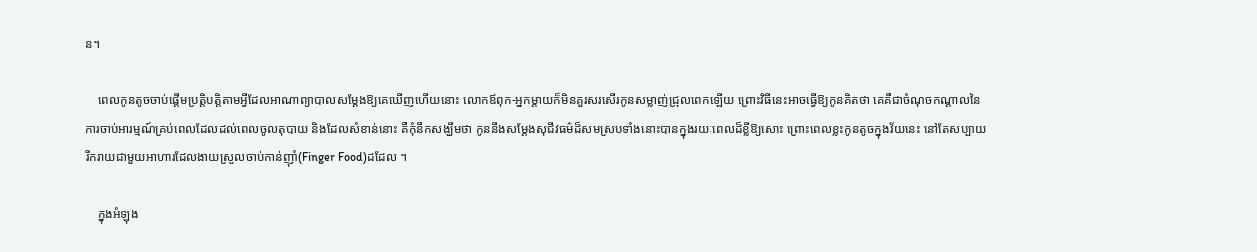ន។

    ពេលកូនតូចចាប់ផ្តើមប្រត្តិបត្តិតាមអ្វីដែលអាណាព្យាបាលសម្តែងឱ្យគេឃើញហើយនោះ លោកឪពុក-អ្នកម្តាយក៏មិនគួរសរសើរកូនសម្លាញ់ជ្រុលពេកឡើយ ព្រោះវិធីនេះអាចធ្វើឱ្យកូនគិតថា គេគឺជាចំណុចកណ្តាលនៃការចាប់អារម្មណ៍គ្រប់ពេលដែលដល់ពេលចូលតុបាយ និងដែលសំខាន់នោះ គឺកុំនឹកសង្ឃឹមថា កូននឹងសម្តែងសុជីវធម៌ដ៏សមស្របទាំងនោះបានក្នុងរយៈពេលដ៏ខ្លីឱ្យសោះ ព្រោះពេលខ្លះកូនតូចក្នុងវ័យនេះ នៅតែសប្បាយរីករាយជាមួយអាហារដែលងាយស្រួលចាប់កាន់ញ៉ាំ(Finger Food)ដដែល ។

    ក្នុងអំឡុង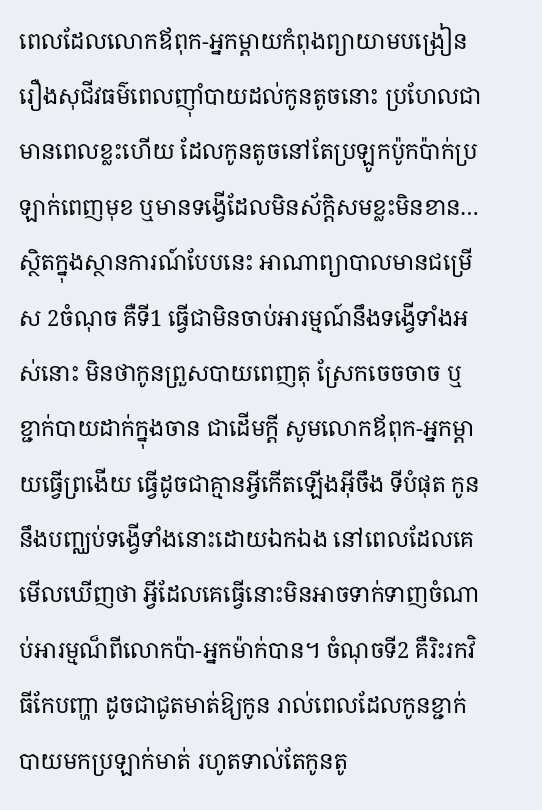ពេលដែលលោកឪពុក-អ្នកម្តាយកំពុងព្យាយាមបង្រៀនរឿងសុជីវធម៌ពេលញ៉ាំបាយដល់កូនតូចនោះ ប្រហែលជាមានពេលខ្លះហើយ ដែលកូនតូចនៅតែប្រឡូកប៉ូកប៉ាក់ប្រឡាក់ពេញមុខ ឬមានទង្វើដែលមិនស័ក្តិសមខ្លះមិនខាន…ស្ថិតក្នុងស្ថានការណ៍បែបនេះ អាណាព្យាបាលមានជម្រើស 2ចំណុច គឺទី1 ធ្វើជាមិនចាប់អារម្មណ៍នឹងទង្វើទាំងអស់នោះ មិនថាកូនព្រួសបាយពេញតុ ស្រែកចេចចាច ឬខ្ជាក់បាយដាក់ក្នុងចាន ជាដើមក្ដី សូមលោកឪពុក-អ្នកម្តាយធ្វើព្រងើយ ធ្វើដូចជាគ្មានអ្វីកើតឡើងអ៊ីចឹង ទីបំផុត កូននឹងបញ្ឈប់ទង្វើទាំងនោះដោយឯកឯង នៅពេលដែលគេមើលឃើញថា អ្វីដែលគេធ្វើនោះមិនអាចទាក់ទាញចំណាប់អារម្មណ៏ពីលោកប៉ា-អ្នកម៉ាក់បាន។ ចំណុចទី2 គឺរិះរកវិធីកែបញ្ហា ដូចជាជូតមាត់ឱ្យកូន រាល់ពេលដែលកូនខ្ជាក់បាយមកប្រឡាក់មាត់ រហូតទាល់តែកូនតូ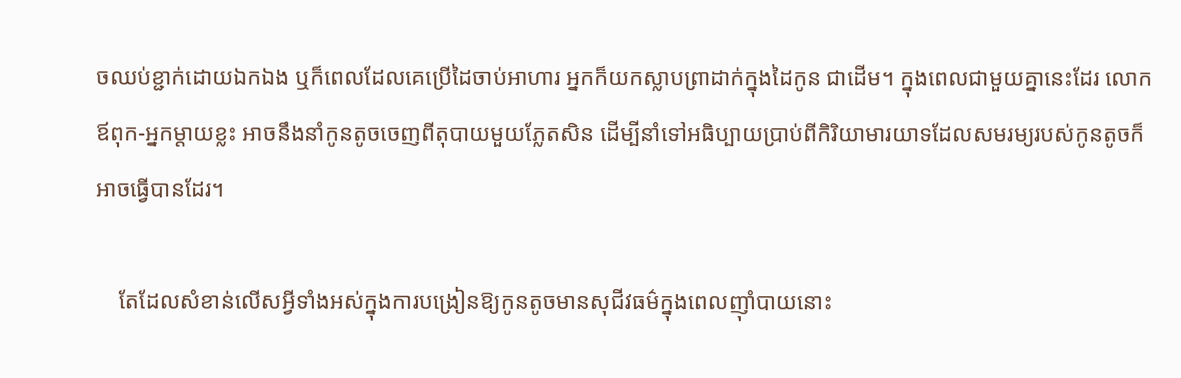ចឈប់ខ្ជាក់ដោយឯកឯង ឬក៏ពេលដែលគេប្រើដៃចាប់អាហារ អ្នកក៏យកស្លាបព្រាដាក់ក្នុងដៃកូន ជាដើម។ ក្នុងពេលជាមួយគ្នានេះដែរ លោកឪពុក-អ្នកម្តាយខ្លះ អាចនឹងនាំកូនតូចចេញពីតុបាយមួយភ្លែតសិន ដើម្បីនាំទៅអធិប្បាយប្រាប់ពីកិរិយាមារយាទដែលសមរម្យរបស់កូនតូចក៏អាចធ្វើបានដែរ។

    តែដែលសំខាន់លើសអ្វីទាំងអស់ក្នុងការបង្រៀនឱ្យកូនតូចមានសុជីវធម៌ក្នុងពេលញ៉ាំបាយនោះ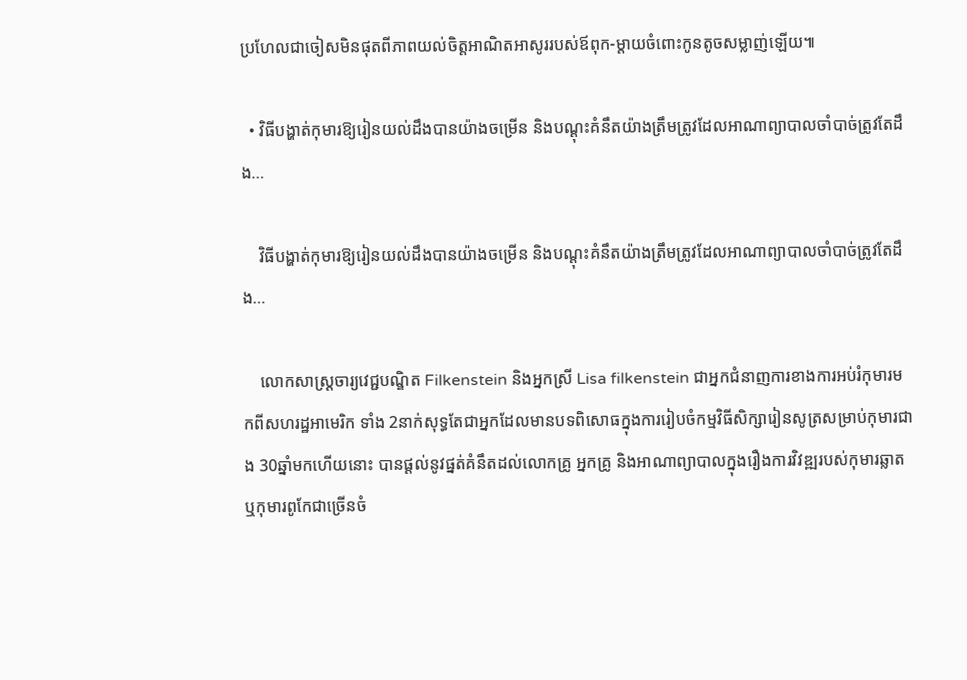ប្រហែលជាចៀសមិនផុតពីភាពយល់ចិត្តអាណិតអាសូររបស់ឪពុក-ម្តាយចំពោះកូនតូចសម្លាញ់ឡើយ៕

  • វិធីបង្ហាត់កុមារឱ្យរៀនយល់ដឹងបានយ៉ាងចម្រើន និងបណ្ដុះគំនឹតយ៉ាងត្រឹមត្រូវដែលអាណាព្យាបាលចាំបាច់ត្រូវតែដឹង…

    វិធីបង្ហាត់កុមារឱ្យរៀនយល់ដឹងបានយ៉ាងចម្រើន និងបណ្ដុះគំនឹតយ៉ាងត្រឹមត្រូវដែលអាណាព្យាបាលចាំបាច់ត្រូវតែដឹង…

    លោកសាស្រ្តចារ្យវេជ្ជបណ្ឌិត Filkenstein និងអ្នកស្រី Lisa filkenstein ជាអ្នកជំនាញការខាងការអប់រំកុមារមកពីសហរដ្ឋអាមេរិក ទាំង 2នាក់សុទ្ធតែជាអ្នកដែលមានបទពិសោធក្នុងការរៀបចំកម្មវិធីសិក្សារៀនសូត្រសម្រាប់កុមារជាង 30ឆ្នាំមកហើយនោះ បានផ្តល់នូវផ្នត់គំនឹតដល់លោកគ្រូ អ្នកគ្រូ និងអាណាព្យាបាលក្នុងរឿងការវិវឌ្ឍរបស់កុមារឆ្លាត ឬកុមារពូកែជាច្រើនចំ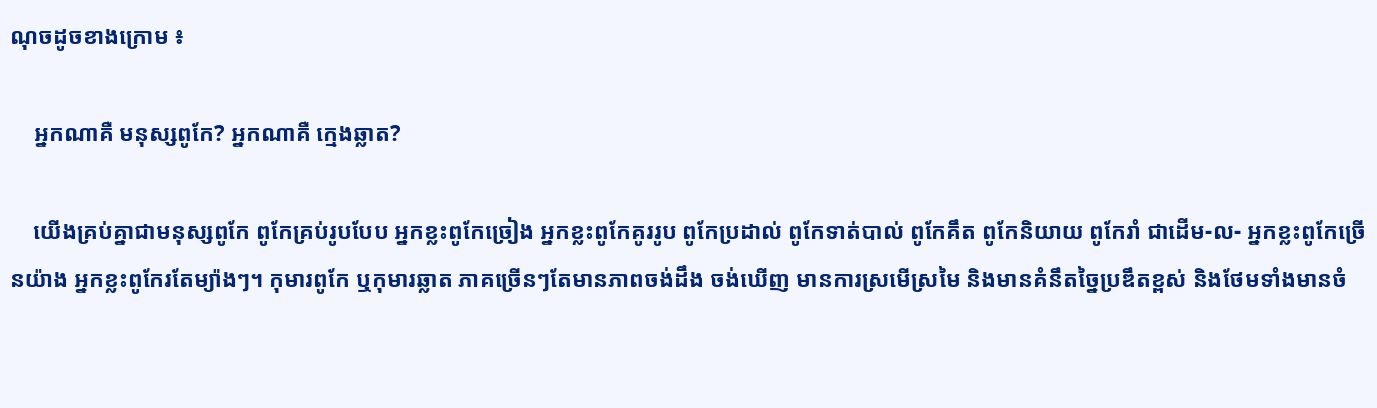ណុចដូចខាងក្រោម ៖

    អ្នកណាគឺ មនុស្សពូកែ? អ្នកណាគឺ ក្មេងឆ្លាត?

    យើងគ្រប់គ្នាជាមនុស្សពូកែ ពូកែគ្រប់រូបបែប អ្នកខ្លះពូកែច្រៀង អ្នកខ្លះពូកែគូររូប ពូកែប្រដាល់ ពូកែទាត់បាល់ ពូកែគឹត ពូកែនិយាយ ពូកែរាំ ជាដើម-ល- អ្នកខ្លះពូកែច្រើនយ៉ាង អ្នកខ្លះពូកែរតែម្យ៉ាងៗ។ កុមារពូកែ ឬកុមារឆ្លាត ភាគច្រើនៗតែមានភាពចង់ដឹង ចង់ឃើញ មានការស្រមើស្រមៃ និងមានគំនឹតច្នៃប្រឌឹតខ្ពស់ និងថែមទាំងមានចំ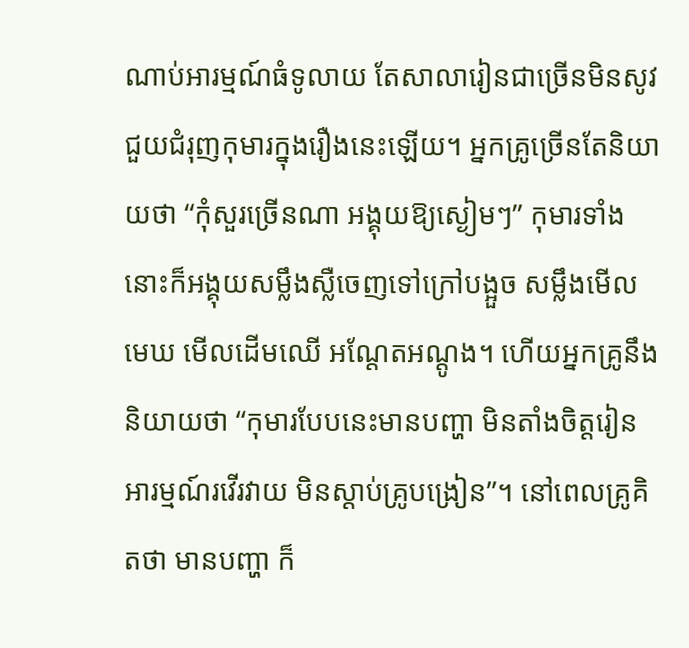ណាប់អារម្មណ៍ធំទូលាយ តែសាលារៀនជាច្រើនមិនសូវជួយជំរុញកុមារក្នុងរឿងនេះឡើយ។ អ្នកគ្រូច្រើនតែនិយាយថា “កុំសួរច្រើនណា អង្គុយឱ្យស្ងៀមៗ” កុមារទាំងនោះក៏អង្គុយសម្លឹងស្លឺចេញទៅក្រៅបង្អួច សម្លឹងមើលមេឃ មើលដើមឈើ អណ្តែតអណ្តូង។ ហើយអ្នកគ្រូនឹងនិយាយថា “កុមារបែបនេះមានបញ្ហា មិនតាំងចិត្តរៀន អារម្មណ៍រវើរវាយ មិនស្តាប់គ្រូបង្រៀន”។ នៅពេលគ្រូគិតថា មានបញ្ហា ក៏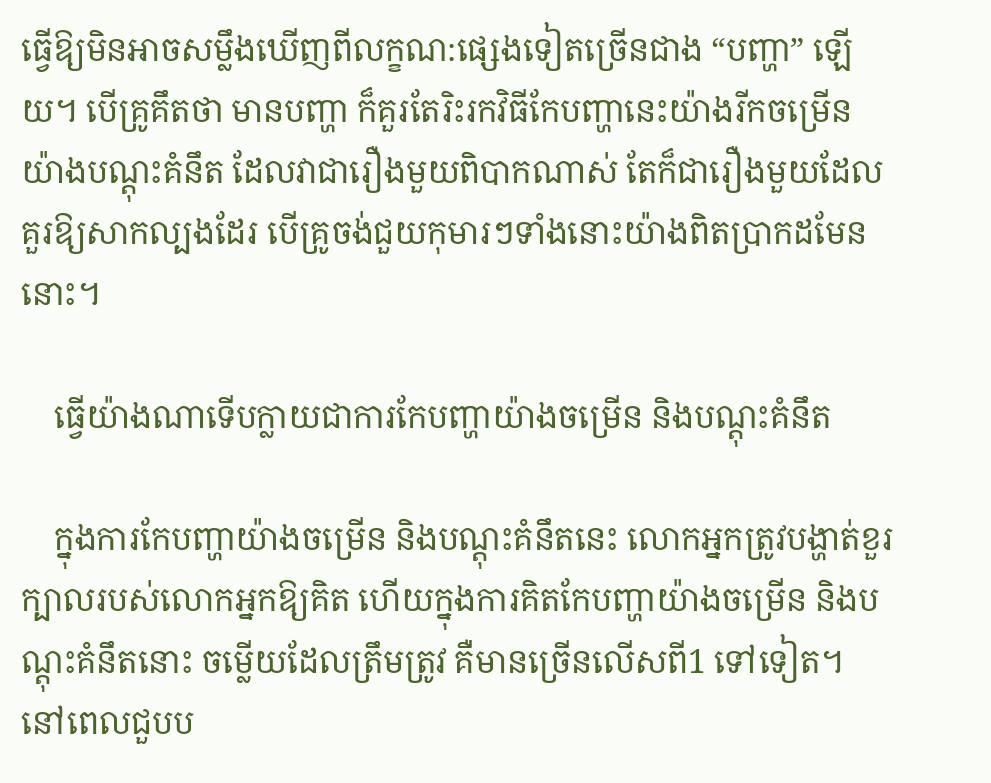ធ្វើឱ្យមិនអាចសម្លឹងឃើញពីលក្ខណ:ផ្សេងទៀតច្រើនជាង “បញ្ហា” ឡើយ។ បើគ្រូគឹតថា មានបញ្ហា ក៏គួរតែរិះរកវិធីកែបញ្ហានេះយ៉ាងរីកចម្រើន យ៉ាងបណ្តុះគំនឹត ដែលវាជារឿងមួយពិបាកណាស់ តែក៏ជារឿងមួយដែលគួរឱ្យសាកល្បងដែរ បើគ្រូចង់ជួយកុមារៗទាំងនោះយ៉ាងពិតប្រាកដមែននោះ។

    ធ្វើយ៉ាងណាទើបក្លាយជាការកែបញ្ហាយ៉ាងចម្រើន និងបណ្តុះគំនឹត

    ក្នុងការកែបញ្ហាយ៉ាងចម្រើន និងបណ្តុះគំនឹតនេះ លោកអ្នកត្រូវបង្ហាត់ខួរក្បាលរបស់លោកអ្នកឱ្យគិត ហើយក្នុងការគិតកែបញ្ហាយ៉ាងចម្រើន និងបណ្តុះគំនឹតនោះ ចម្លើយដែលត្រឹមត្រូវ គឺមានច្រើនលើសពី1 ទៅទៀត។ នៅពេលជួបប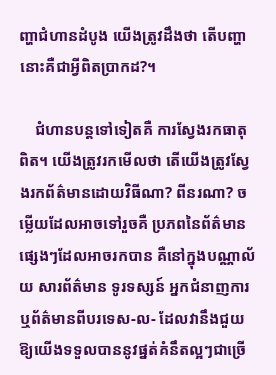ញ្ហាជំហានដំបូង យើងត្រូវដឹងថា តើបញ្ហានោះគឺជាអ្វីពិតប្រាកដ?។

    ជំហានបន្តទៅទៀតគឺ ការស្វែងរកធាតុពិត។ យើងត្រូវរកមើលថា តើយើងត្រូវស្វែងរកព័ត៌មានដោយវិធីណា? ពីនរណា? ចម្លើយដែលអាចទៅរួចគឺ ប្រភពនៃព័ត៌មានផ្សេងៗដែលអាចរកបាន គឺនៅក្នុងបណ្ណាល័យ សារព័ត៌មាន ទូរទស្សន៍ អ្នកជំនាញការ ឬព័ត៌មានពីបរទេស-ល- ដែលវានឹងជួយឱ្យយើងទទួលបាននូវផ្នត់គំនឹតល្អៗជាច្រើ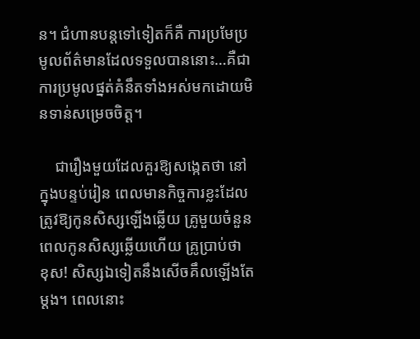ន។ ជំហានបន្តទៅទៀតក៏គឺ ការប្រមែប្រមូលព័ត៌មានដែលទទួលបាននោះ…គឺជាការប្រមូលផ្នត់គំនឹតទាំងអស់មកដោយមិនទាន់សម្រេចចិត្ត។

    ជារឿងមួយដែលគួរឱ្យសង្កេតថា នៅក្នុងបន្ទប់រៀន ពេលមានកិច្ចការខ្លះដែលត្រូវឱ្យកូនសិស្សឡើងឆ្លើយ គ្រូមួយចំនួនពេលកូនសិស្សឆ្លើយហើយ គ្រូប្រាប់ថា ខុស! សិស្សឯទៀតនឹងសើចគឹលឡើងតែម្ដង។ ពេលនោះ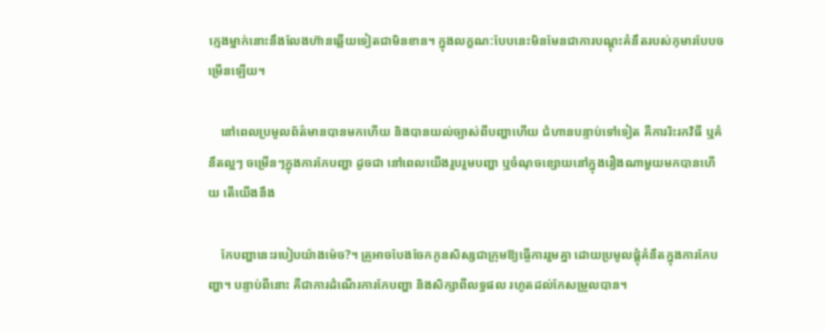ក្មេងម្នាក់នោះនឹងលែងហ៊ានឆ្លើយទៀតជាមិនខាន។ ក្នុងលក្ខណ:បែបនេះមិនមែនជាការបណ្តុះគំនឹតរបស់កុមារបែបចម្រើនឡើយ។

    នៅពេលប្រមូលព័ត៌មានបានមកហើយ និងបានយល់ច្បាស់ពីបញ្ហាហើយ ជំហានបន្ទាប់ទៅទៀត គឺការរិះរកវិធី ឬគំនឹតល្អៗ ចម្រើនៗក្នុងការកែបញ្ហា ដូចជា នៅពេលយើងរួបរួមបញ្ហា ឬចំណុចខ្សោយនៅក្នុងរឿងណាមួយមកបានហើយ តើយើងនឹង

    កែបញ្ហានេះរបៀបយ៉ាងម៉េច?។ គ្រូអាចបែងចែកកូនសិស្សជាក្រុមឱ្យធ្ចើការរួមគ្នា ដោយប្រមូលផ្តុំគំនឹតក្នុងការកែបញ្ហា។ បន្ទាប់ពីនោះ គឺជាការដំណើរការកែបញ្ហា និងសិក្សាពីលទ្ធផល រហូតដល់កែសម្រួលបាន។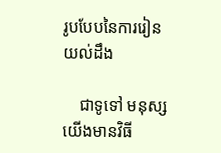រូបបែបនៃការរៀនយល់ដឹង

    ជាទូទៅ មនុស្សយើងមានវិធី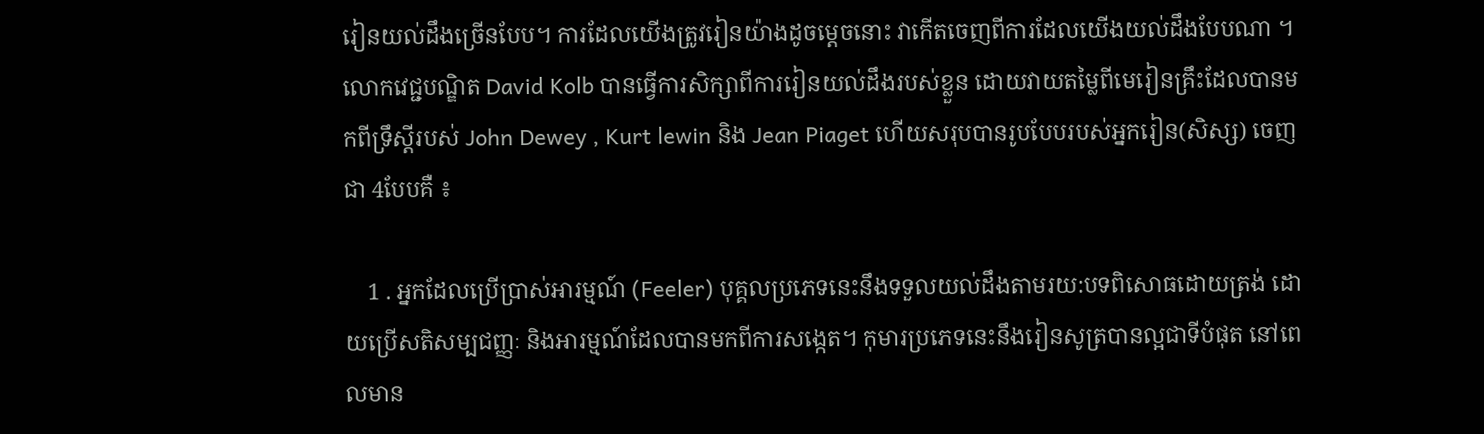រៀនយល់ដឹងច្រើនបែប។ ការដែលយើងត្រូវរៀនយ៉ាងដូចម្តេចនោះ វាកើតចេញពីការដែលយើងយល់ដឹងបែបណា ។ លោកវេជ្ជបណ្ឌិត David Kolb បានធ្វើការសិក្សាពីការរៀនយល់ដឹងរបស់ខ្លួន ដោយវាយតម្លៃពីមេរៀនគ្រឹះដែលបានមកពីទ្រឹស្តីរបស់ John Dewey , Kurt lewin និង Jean Piaget ហើយសរុបបានរូបបែបរបស់អ្នករៀន(សិស្ស) ចេញជា 4បែបគឺ ៖

    1 . អ្នកដែលប្រើប្រាស់អារម្មណ៍ (Feeler) បុគ្គលប្រភេទនេះនឹងទទួលយល់ដឹងតាមរយ:បទពិសោធដោយត្រង់ ដោយប្រើសតិសម្បជញ្ញៈ និងអារម្មណ៍ដែលបានមកពីការសង្កេត។ កុមារប្រភេទនេះនឹងរៀនសូត្របានល្អជាទីបំផុត នៅពេលមាន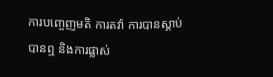ការបញ្ចេញមតិ ការតវ៉ា ការបានស្តាប់ បានឮ និងការផ្លាស់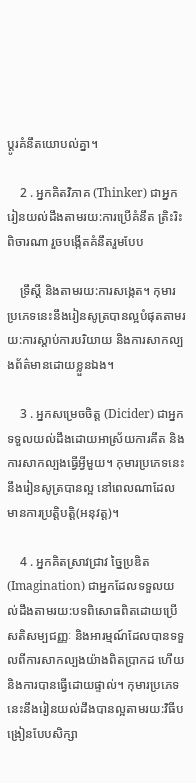ប្តូរគំនឹតយោបល់គ្នា។

    2 . អ្នកគិតវិភាគ (Thinker) ជាអ្នករៀនយល់ដឹងតាមរយ:ការប្រើគំនឹត ត្រិះរិះពិចារណា រួចបង្កើតគំនឹតរួមបែប

    ទ្រឹស្តី និងតាមរយ:ការសង្កេត។ កុមារប្រភេទនេះនឹងរៀនសូត្របានល្អបំផុតតាមរយ:ការស្តាប់ការបរិយាយ និងការសាកល្បងព័ត៌មានដោយខ្លួនឯង។

    3 . អ្នកសម្រេចចិត្ត (Dicider) ជាអ្នកទទួលយល់ដឹងដោយអាស្រ័យការគឹត និងការសាកល្បងធ្វើអ្វីមួយ។ កុមារប្រភេទនេះ នឹងរៀនសូត្របានល្អ នៅពេលណាដែលមានការប្រត្តិបត្តិ(អនុវត្ត)។

    4 . អ្នកគិតស្រាវជ្រាវ ច្នៃប្រឌិត (Imagination) ជាអ្នកដែលទទួលយល់ដឹងតាមរយ:បទពិសោធពិតដោយប្រើសតិសម្បជញ្ញៈ និងអារម្មណ៍ដែលបានទទួលពីការសាកល្បងយ៉ាងពិតប្រាកដ ហើយនិងការបានធ្វើដោយផ្ទាល់។ កុមារប្រភេទនេះនឹងរៀនយល់ដឹងបានល្អតាមរយ:វិធីបង្រៀនបែបសិក្សា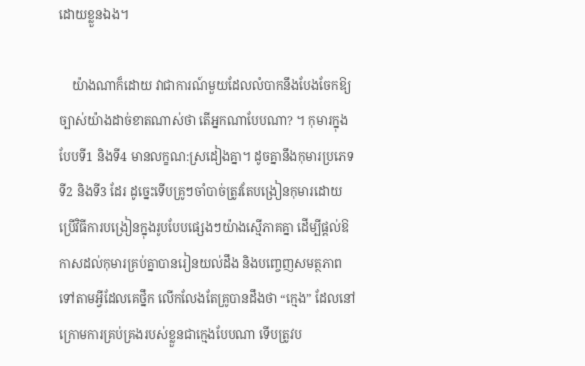ដោយខ្លួនឯង។

    យ៉ាងណាក៏ដោយ វាជាការណ៍មួយដែលលំបាកនឹងបែងចែកឱ្យច្បាស់យ៉ាងដាច់ខាតណាស់ថា តើអ្នកណាបែបណា? ។ កុមារក្នុងបែបទី1 និងទី4 មានលក្ខណ:ស្រដៀងគ្នា។ ដូចគ្នានឹងកុមារប្រភេទទី2 និងទី3 ដែរ ដូច្នេះទើបគ្រូៗចាំបាច់ត្រូវតែបង្រៀនកុមារដោយប្រើវិធីការបង្រៀនក្នុងរូបបែបផ្សេងៗយ៉ាងស្មើភាគគ្នា ដើម្បីផ្តល់ឱកាសដល់កុមារគ្រប់គ្នាបានរៀនយល់ដឹង និងបញ្ចេញសមត្ថភាពទៅតាមអ្វីដែលគេថ្នឹក លើកលែងតែគ្រូបានដឹងថា “ក្មេង” ដែលនៅក្រោមការគ្រប់គ្រងរបស់ខ្លួនជាក្មេងបែបណា ទើបត្រូវប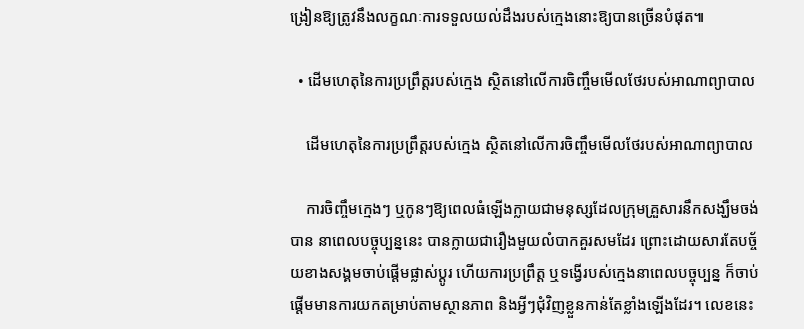ង្រៀនឱ្យត្រូវនឹងលក្ខណៈការទទួលយល់ដឹងរបស់ក្មេងនោះឱ្យបានច្រើនបំផុត៕

  • ដើមហេតុនៃការប្រព្រឹត្តរបស់ក្មេង ស្ថិតនៅលើការចិញ្ចឹមមើលថែរបស់អាណាព្យាបាល

    ដើមហេតុនៃការប្រព្រឹត្តរបស់ក្មេង ស្ថិតនៅលើការចិញ្ចឹមមើលថែរបស់អាណាព្យាបាល

    ការចិញ្ចឹមក្មេងៗ ឬកូនៗឱ្យពេលធំឡើងក្លាយជាមនុស្សដែលក្រុមគ្រួសារនឹកសង្ឃឹមចង់បាន នាពេលបច្ចុប្បន្ននេះ បានក្លាយជារឿងមួយលំបាកគួរសមដែរ ព្រោះដោយសារតែបច្ច័យខាងសង្គមចាប់ផ្តើមផ្លាស់ប្តូរ ហើយការប្រព្រឹត្ត ឬទង្វើរបស់ក្មេងនាពេលបច្ចុប្បន្ន ក៏ចាប់ផ្តើមមានការយកតម្រាប់តាមស្ថានភាព និងអ្វីៗជុំវិញខ្លួនកាន់តែខ្លាំងឡើងដែរ។ លេខនេះ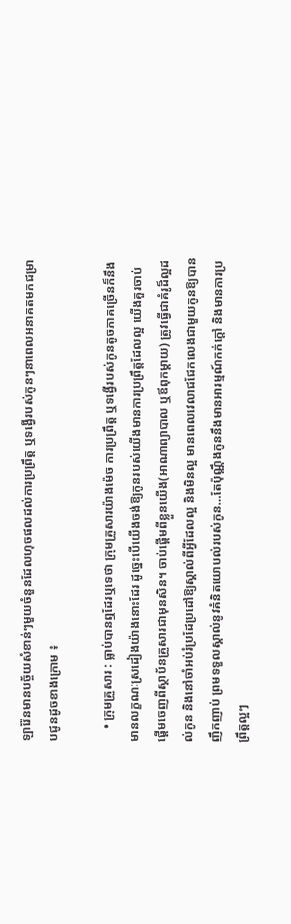ឡារ៉ែនមានបច្ច័យសំខាន់ៗមួយចំនួនដែលហុចផលដល់ការប្រព្រឹត្ត ឬទង្វើរបស់កូនៗនាពេលអនាគតមកជម្រាបជូនដូចខាងក្រោម ៖

    • ក្រុមគ្រួសារ : ធ្លាប់បានឮដែរឬទេថា ក្រុមគ្រួសារយ៉ាងម៉េច ការប្រព្រឹត្ត ឬទង្វើរបស់កូនតូចភាគច្រើនក៏នឹងមានលក្ខណៈស្រដៀងយ៉ាងនោះដែរ ដូច្នេះបើយើងចង់ឱ្យកូនរបស់យើងមានការប្រព្រឹត្តដែលល្អ យើងគួរចាប់ផ្តើមចេញពីស្ថាប័នគ្រួសារជាមុនសិន។ ចាប់ផ្តើមពីខ្លួនយើង(អាណាព្យាបាល ឬឪពុកម្ដាយ) ត្រូវធ្វើជាគំរូដ៏ល្អដល់កូន និងនៅចាំអប់រំប្រដែប្រដៅឱ្យស្គាល់ពីអ្វីដែលល្អ និងមិនល្អ មានពេលវេលាជជែកលេងជាមួយកូនឱ្យបានញឹកញាប់ ព្រមទទួលស្គាល់នូវគំនិតយោបល់របស់កូន…តែប៉ុណ្ណឹងកូននឹងមានអារម្មណ៍កក់ក្តៅ និងមានការប្រព្រឹត្តល្អៗ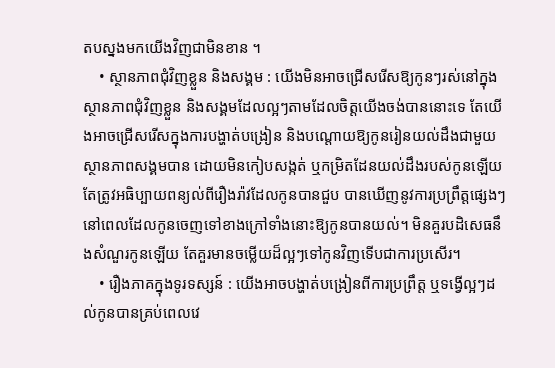តបស្នងមកយើងវិញជាមិនខាន ។
    • ស្ថានភាពជុំវិញខ្លួន និងសង្គម : យើងមិនអាចជ្រើសរើសឱ្យកូនៗរស់នៅក្នុងស្ថានភាពជុំវិញខ្លួន និងសង្គមដែលល្អៗតាមដែលចិត្តយើងចង់បាននោះទេ តែយើងអាចជ្រើសរើសក្នុងការបង្ហាត់បង្រៀន និងបណ្តោយឱ្យកូនរៀនយល់ដឹងជាមួយស្ថានភាពសង្គមបាន ដោយមិនកៀបសង្កត់ ឬកម្រិតដែនយល់ដឹងរបស់កូនឡើយ តែត្រូវអធិប្បាយពន្យល់ពីរឿងរ៉ាវដែលកូនបានជួប បានឃើញនូវការប្រព្រឹត្តផ្សេងៗនៅពេលដែលកូនចេញទៅខាងក្រៅទាំងនោះឱ្យកូនបានយល់។ មិនគួរបដិសេធនឹងសំណួរកូនឡើយ តែគួរមានចម្លើយដ៏ល្អៗទៅកូនវិញទើបជាការប្រសើរ។
    • រឿងភាគក្នុងទូរទស្សន៍ : យើងអាចបង្ហាត់បង្រៀនពីការប្រព្រឹត្ត ឬទង្វើល្អៗដល់កូនបានគ្រប់ពេលវេ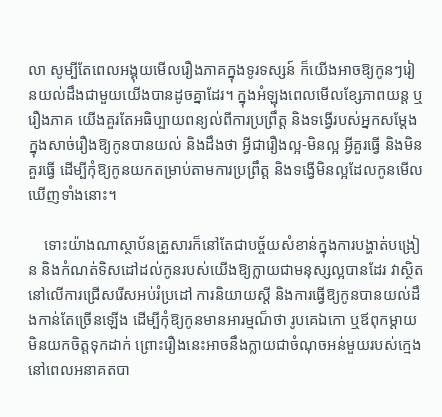លា សូម្បីតែពេលអង្គុយមើលរឿងភាគក្នុងទូរទស្សន៍ ក៏យើងអាចឱ្យកូនៗរៀនយល់ដឹងជាមួយយើងបានដូចគ្នាដែរ។ ក្នុងអំឡុងពេលមើលខ្សែភាពយន្ត ឬរឿងភាគ យើងគួរតែអធិប្បាយពន្យល់ពីការប្រព្រឹត្ត និងទង្វើរបស់អ្នកសម្ដែងក្នុងសាច់រឿងឱ្យកូនបានយល់ និងដឹងថា អ្វីជារឿងល្អ-មិនល្អ អ្វីគួរធ្វើ និងមិនគួរធ្វើ ដើម្បីកុំឱ្យកូនយកតម្រាប់តាមការប្រព្រឹត្ត និងទង្វើមិនល្អដែលកូនមើលឃើញទាំងនោះ។

    ទោះយ៉ាងណាស្ថាប័នគ្រួសារក៏នៅតែជាបច្ច័យសំខាន់ក្នុងការបង្ហាត់បង្រៀន និងកំណត់ទិសដៅដល់កូនរបស់យើងឱ្យក្លាយជាមនុស្សល្អបានដែរ វាស្ថិតនៅលើការជ្រើសរើសអប់រំប្រដៅ ការនិយាយស្តី និងការធ្វើឱ្យកូនបានយល់ដឹងកាន់តែច្រើនឡើង ដើម្បីកុំឱ្យកូនមានអារម្មណ៏ថា រូបគេឯកោ ឬឪពុកម្តាយមិនយកចិត្តទុកដាក់ ព្រោះរឿងនេះអាចនឹងក្លាយជាចំណុចអន់មួយរបស់ក្មេងនៅពេលអនាគតបា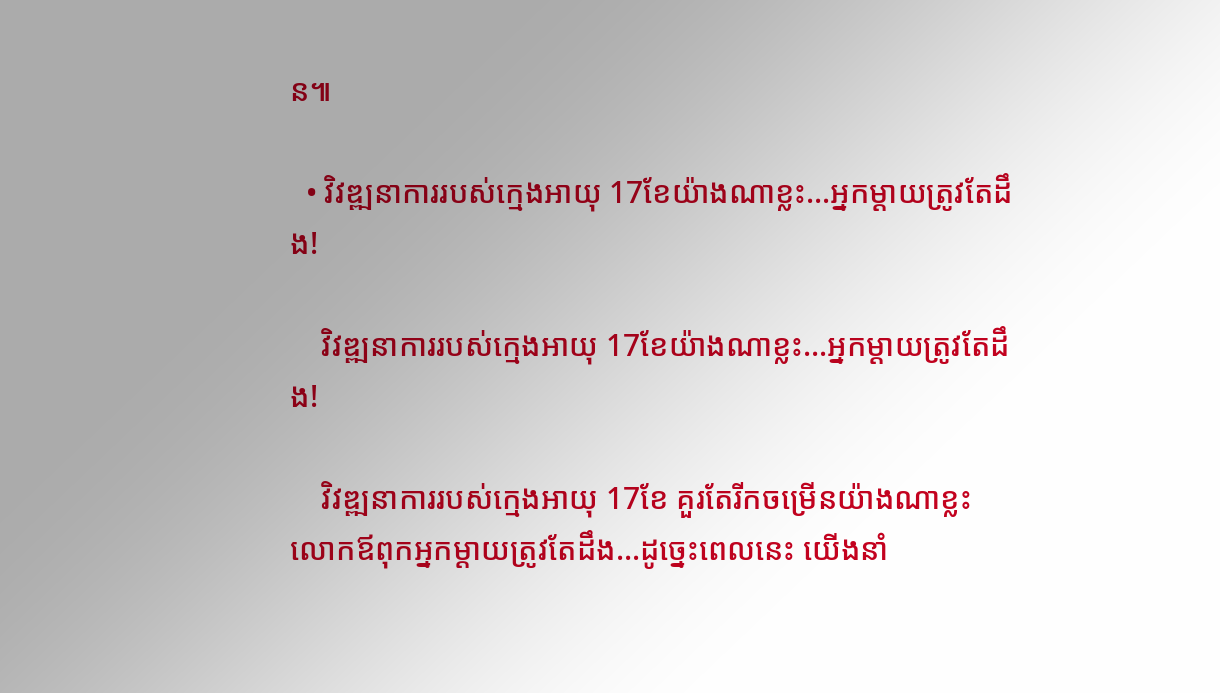ន៕

  • វិវឌ្ឍនាការរបស់ក្មេងអាយុ 17ខែយ៉ាងណាខ្លះ…អ្នកម្ដាយត្រូវតែដឹង!

    វិវឌ្ឍនាការរបស់ក្មេងអាយុ 17ខែយ៉ាងណាខ្លះ…អ្នកម្ដាយត្រូវតែដឹង!

    វិវឌ្ឍនាការរបស់ក្មេងអាយុ 17ខែ គួរតែរីកចម្រើនយ៉ាងណាខ្លះ លោកឪពុកអ្នកម្ដាយត្រូវតែដឹង…ដូច្នេះពេលនេះ យើងនាំ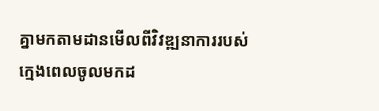គ្នាមកតាមដានមើលពីវិវឌ្ឍនាការរបស់ក្មេងពេលចូលមកដ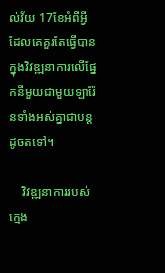ល់វ័យ 17ខែអំពីអ្វីដែលគេគួរតែធ្វើបានក្នុងវិវឌ្ឍនាការលើផ្នែកនីមួយជាមួយឡារ៉ែនទាំងអស់គ្នាជាបន្តដូចតទៅ។

    វិវឌ្ឍនាការរបស់ក្មេង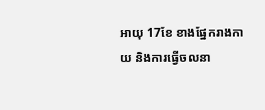អាយុ 17ខែ ខាងផ្នែករាងកាយ និងការធ្វើចលនា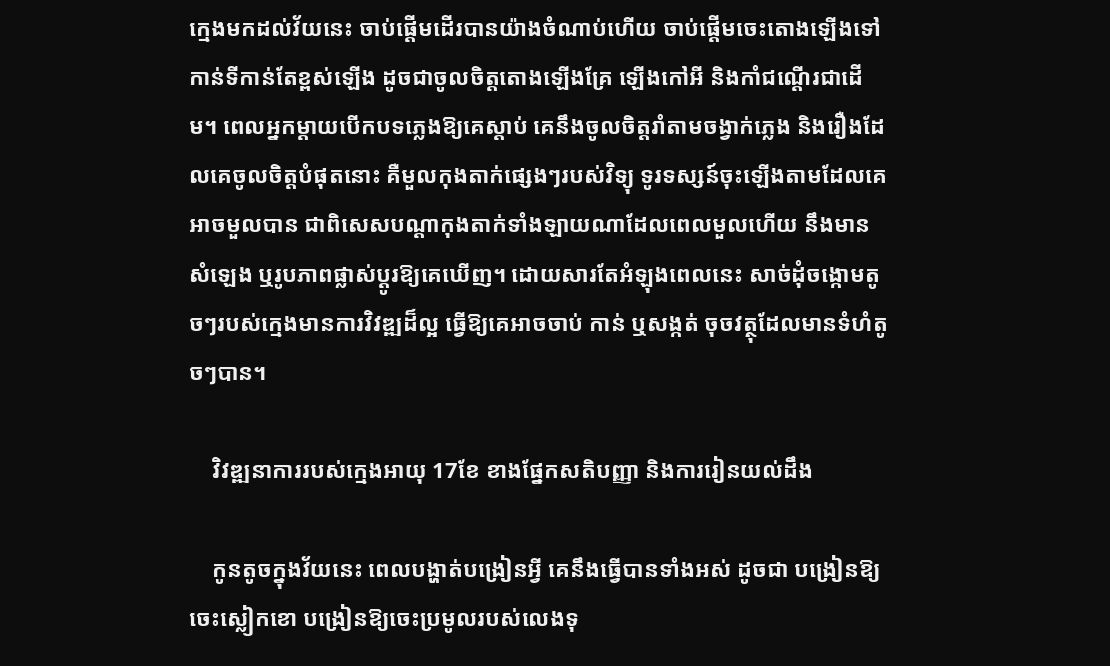ក្មេងមកដល់វ័យនេះ ចាប់ផ្ដើមដើរបានយ៉ាងចំណាប់ហើយ ចាប់ផ្ដើមចេះតោងឡើងទៅកាន់ទីកាន់តែខ្ពស់ឡើង ដូចជាចូលចិត្តតោងឡើងគ្រែ ឡើងកៅអី និងកាំជណ្ដើរជាដើម។ ពេលអ្នកម្ដាយបើកបទភ្លេងឱ្យគេស្ដាប់ គេនឹងចូលចិត្តរាំតាមចង្វាក់ភ្លេង និងរឿងដែលគេចូលចិត្តបំផុតនោះ គឺមួលកុងតាក់ផ្សេងៗរបស់វិទ្យុ ទូរទស្សន៍ចុះឡើងតាមដែលគេអាចមួលបាន ជាពិសេសបណ្ដាកុងតាក់ទាំងឡាយណាដែលពេលមួលហើយ នឹងមានសំឡេង ឬរូបភាពផ្លាស់ប្ដូរឱ្យគេឃើញ។ ដោយសារតែអំឡុងពេលនេះ សាច់ដុំចង្កោមតូចៗរបស់ក្មេងមានការវិវឌ្ឍដ៏ល្អ ធ្វើឱ្យគេអាចចាប់ កាន់ ឬសង្កត់ ចុចវត្ថុដែលមានទំហំតូចៗបាន។

    វិវឌ្ឍនាការរបស់ក្មេងអាយុ 17ខែ ខាងផ្នែកសតិបញ្ញា និងការរៀនយល់ដឹង

    កូនតូចក្នុងវ័យនេះ ពេលបង្ហាត់បង្រៀនអ្វី គេនឹងធ្វើបានទាំងអស់ ដូចជា បង្រៀនឱ្យចេះស្លៀកខោ បង្រៀនឱ្យចេះប្រមូលរបស់លេងទុ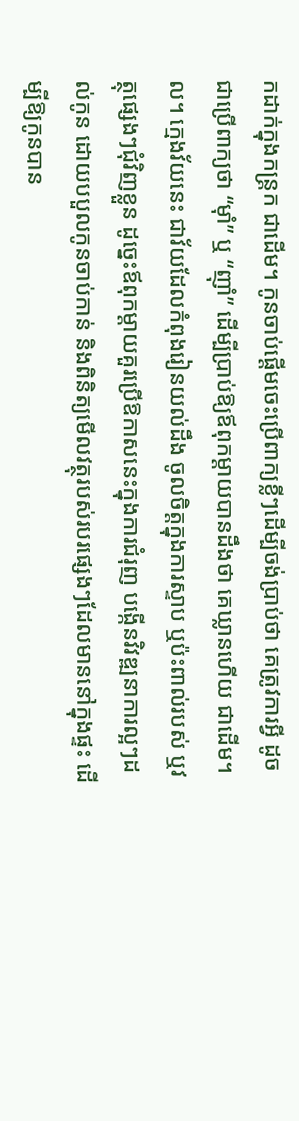កដាក់ក្នុងកន្រ្តក ជាដើម។ កូនចាប់ផ្ដើមចេះប្រើពាក្យខ្លីៗដើម្បីចង់ប្រាប់ថា គេត្រូវការអ្វី ដូចជាប្រើពាក្យថា “ម៉ាំ” ឬ “ញ៉ាំ” ដើម្បីប្រាប់ឱ្យឪពុកម្ដាយបានដឹងថា គេឃ្លានហើយ ជាដើម។ល។ ក្មេងវ័យនេះ ជាវ័យដែលកំពុងរៀនយល់ដឹង ចូលចិត្តក្នុងការស្ទាប ឬប៉ះពាល់របស់ ឬវត្ថុផ្សេងៗជុំវិញខ្លួន ដូច្នេះឪពុកម្ដាយគួរប្រើឱកាសនេះក្នុងការជំរុញ បង្កើនវិវឌ្ឍនាការល្អៗដល់កូន ដោយបបួលកូនចាប់កាន់ និងពិនិត្យមើលវត្ថុរបស់របរផ្សេងៗដែលមាននៅក្នុងផ្ទះ ដើម្បីឱ្យកូនបាន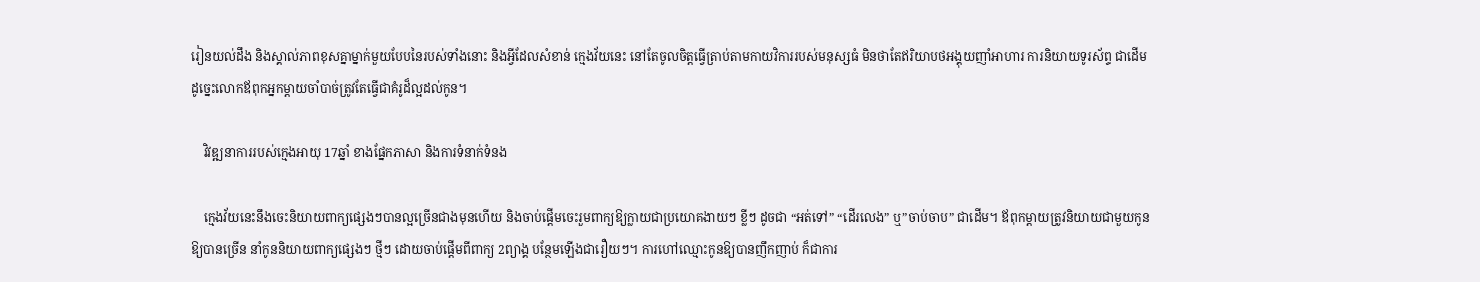រៀនយល់ដឹង និងស្គាល់ភាពខុសគ្នាម្នាក់មួយបែបនៃរបស់ទាំងនោះ និងអ្វីដែលសំខាន់ ក្មេងវ័យនេះ នៅតែចូលចិត្តធ្វើត្រាប់តាមកាយវិការរបស់មនុស្សធំ មិនថាតែឥរិយាបថអង្គុយញាំអាហារ ការនិយាយទូរស័ព្ទ ជាដើម ដូច្នេះលោកឪពុកអ្នកម្ដាយចាំបាច់ត្រូវតែធ្វើជាគំរូដ៏ល្អដល់កូន។

    វិវឌ្ឍនាការរបស់ក្មេងអាយុ 17ឆ្នាំ ខាងផ្នែកភាសា និងការទំនាក់ទំនង

    ក្មេងវ័យនេះនឹងចេះនិយាយពាក្យផ្សេងៗបានល្អច្រើនជាងមុនហើយ និងចាប់ផ្ដើមចេះរួមពាក្យឱ្យក្លាយជាប្រយោគងាយៗ ខ្លីៗ ដូចជា “អត់ទៅ” “ដើរលេង” ឬ”ចាប់ចាប” ជាដើម។ ឪពុកម្ដាយត្រូវនិយាយជាមួយកូនឱ្យបានច្រើន នាំកូននិយាយពាក្យផ្សេងៗ ថ្មីៗ ដោយចាប់ផ្ដើមពីពាក្យ 2ព្យាង្គ បន្ថែមឡើងជារឿយៗ។ ការហៅឈ្មោះកូនឱ្យបានញឹកញាប់ ក៏ជាការ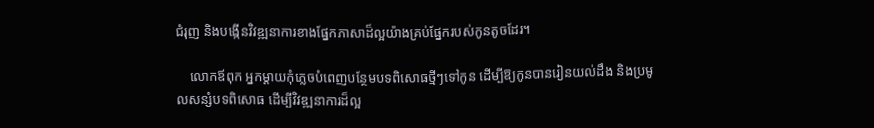ជំរុញ និងបង្កើនវិវឌ្ឍនាការខាងផ្នែកភាសាដ៏ល្អយ៉ាងគ្រប់ផ្នែករបស់កូនតូចដែរ។

    លោកឪពុក អ្នកម្ដាយកុំភ្លេចបំពេញបន្ថែមបទពិសោធថ្មីៗទៅកូន ដើម្បីឱ្យកូនបានរៀនយល់ដឹង និងប្រមូលសន្សំបទពិសោធ ដើម្បីវិវឌ្ឍនាការដ៏ល្អ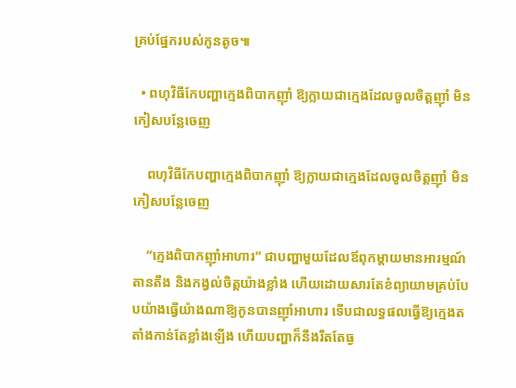គ្រប់ផ្នែករបស់កូនតូច៕

  • ពហុវិធីកែបញ្ហាក្មេងពិបាកញ៉ាំ ឱ្យក្លាយជាក្មេងដែលចូលចិត្តញ៉ាំ មិនកៀសបន្លែចេញ

    ពហុវិធីកែបញ្ហាក្មេងពិបាកញ៉ាំ ឱ្យក្លាយជាក្មេងដែលចូលចិត្តញ៉ាំ មិនកៀសបន្លែចេញ

    “ក្មេងពិបាកញ៉ាំអាហារ” ជាបញ្ហាមួយដែលឪពុកម្ដាយមានអារម្មណ៍តានតឹង និងកង្វល់ចិត្តយ៉ាងខ្លាំង ហើយដោយសារតែខំព្យាយាមគ្រប់បែបយ៉ាងធ្វើយ៉ាងណាឱ្យកូនបានញ៉ាំអាហារ ទើបជាលទ្ធផលធ្វើឱ្យក្មេងតតាំងកាន់តែខ្លាំងឡើង ហើយបញ្ហាក៏នឹងរឹតតែធ្ង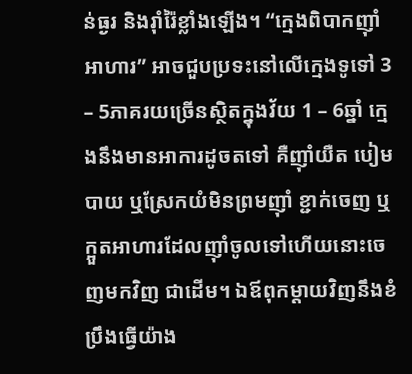ន់ធ្ងរ និងរ៉ាំរ៉ៃខ្លាំងឡើង។ “ក្មេងពិបាកញ៉ាំអាហារ” អាចជួបប្រទះនៅលើក្មេងទូទៅ 3 – 5ភាគរយច្រើនស្ថិតក្នុងវ័យ 1 – 6ឆ្នាំ ក្មេងនឹងមានអាការដូចតទៅ គឺញ៉ាំយឺត បៀមបាយ ឬស្រែកយំមិនព្រមញ៉ាំ ខ្ជាក់ចេញ ឬក្អួតអាហារដែលញ៉ាំចូលទៅហើយនោះចេញមកវិញ ជាដើម។ ឯឪពុកម្ដាយវិញនឹងខំប្រឹងធ្វើយ៉ាង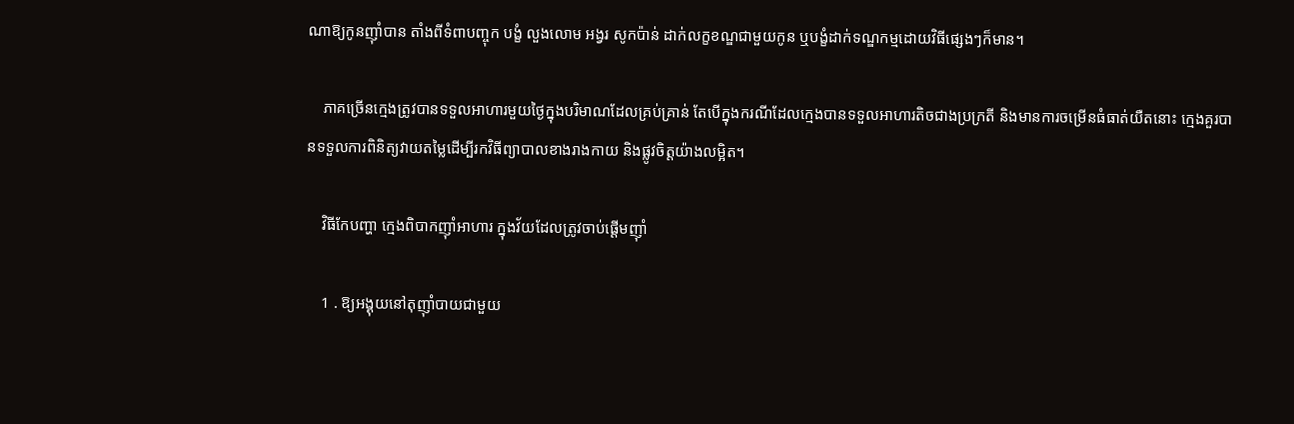ណាឱ្យកូនញ៉ាំបាន តាំងពីទំពាបញ្ចុក បង្ខំ លួងលោម អង្វរ សូកប៉ាន់ ដាក់លក្ខខណ្ឌជាមួយកូន ឬបង្ខំដាក់ទណ្ឌកម្មដោយវិធីផ្សេងៗក៏មាន។

    ភាគច្រើនក្មេងត្រូវបានទទួលអាហារមួយថ្ងៃក្នុងបរិមាណដែលគ្រប់គ្រាន់ តែបើក្នុងករណីដែលក្មេងបានទទួលអាហារតិចជាងប្រក្រតី និងមានការចម្រើនធំធាត់យឺតនោះ ក្មេងគួរបានទទួលការពិនិត្យវាយតម្លៃដើម្បីរកវិធីព្យាបាលខាងរាងកាយ និងផ្លូវចិត្តយ៉ាងលម្អិត។

    វិធីកែបញ្ហា ក្មេងពិបាកញ៉ាំអាហារ ក្នុងវ័យដែលត្រូវចាប់ផ្ដើមញ៉ាំ

    1 . ឱ្យអង្គុយនៅតុញ៉ាំបាយជាមួយ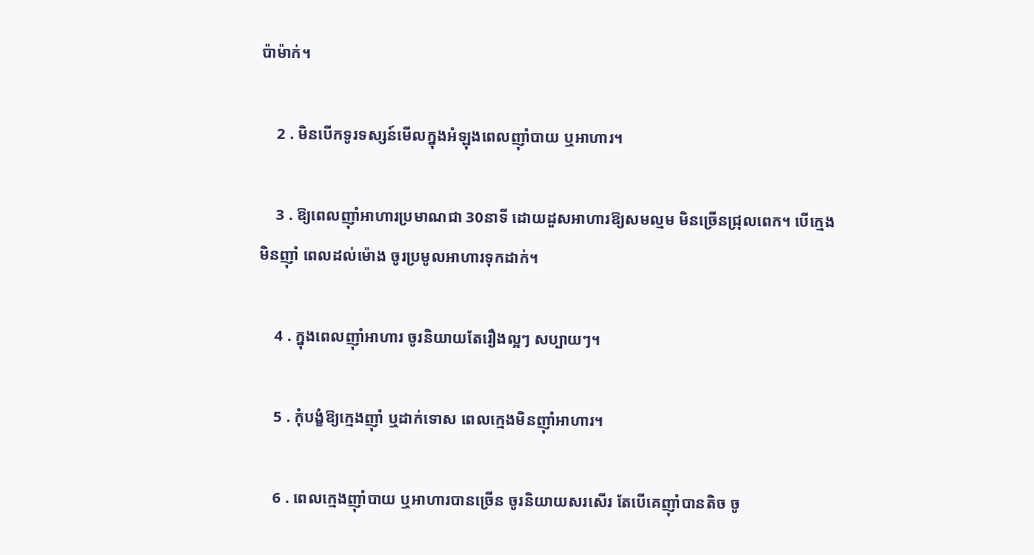ប៉ាម៉ាក់។

    2 . មិនបើកទូរទស្សន៍មើលក្នុងអំឡុងពេលញ៉ាំបាយ ឬអាហារ។

    3 . ឱ្យពេលញ៉ាំអាហារប្រមាណជា 30នាទី ដោយដួសអាហារឱ្យសមល្មម មិនច្រើនជ្រុលពេក។ បើក្មេងមិនញ៉ាំ ពេលដល់ម៉ោង ចូរប្រមូលអាហារទុកដាក់។

    4 . ក្នុងពេលញ៉ាំអាហារ ចូរនិយាយតែរឿងល្អៗ សប្បាយៗ។

    5 . កុំបង្ខំឱ្យក្មេងញ៉ាំ ឬដាក់ទោស ពេលក្មេងមិនញ៉ាំអាហារ។

    6 . ពេលក្មេងញ៉ាំបាយ ឬអាហារបានច្រើន ចូរនិយាយសរសើរ តែបើគេញ៉ាំបានតិច ចូ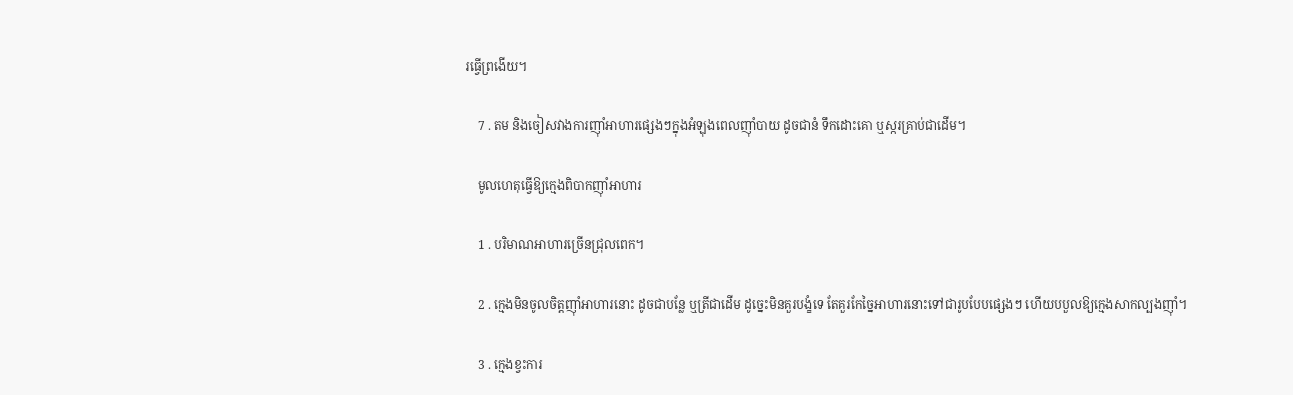រធ្វើព្រងើយ។

    7 . តម និងចៀសវាងការញ៉ាំអាហារផ្សេងៗក្នុងអំឡុងពេលញ៉ាំបាយ ដូចជានំ ទឹកដោះគោ ឬស្ករគ្រាប់ជាដើម។

    មូលហេតុធ្វើឱ្យក្មេងពិបាកញ៉ាំអាហារ

    1 . បរិមាណអាហារច្រើនជ្រុលពេក។

    2 . ក្មេងមិនចូលចិត្តញ៉ាំអាហារនោះ ដូចជាបន្លែ ឬត្រីជាដើម ដូច្នេះមិនគួរបង្ខំទេ តែគួរកែច្នៃអាហារនោះទៅជារូបបែបផ្សេងៗ ហើយបបួលឱ្យក្មេងសាកល្បងញ៉ាំ។

    3 . ក្មេងខ្វះការ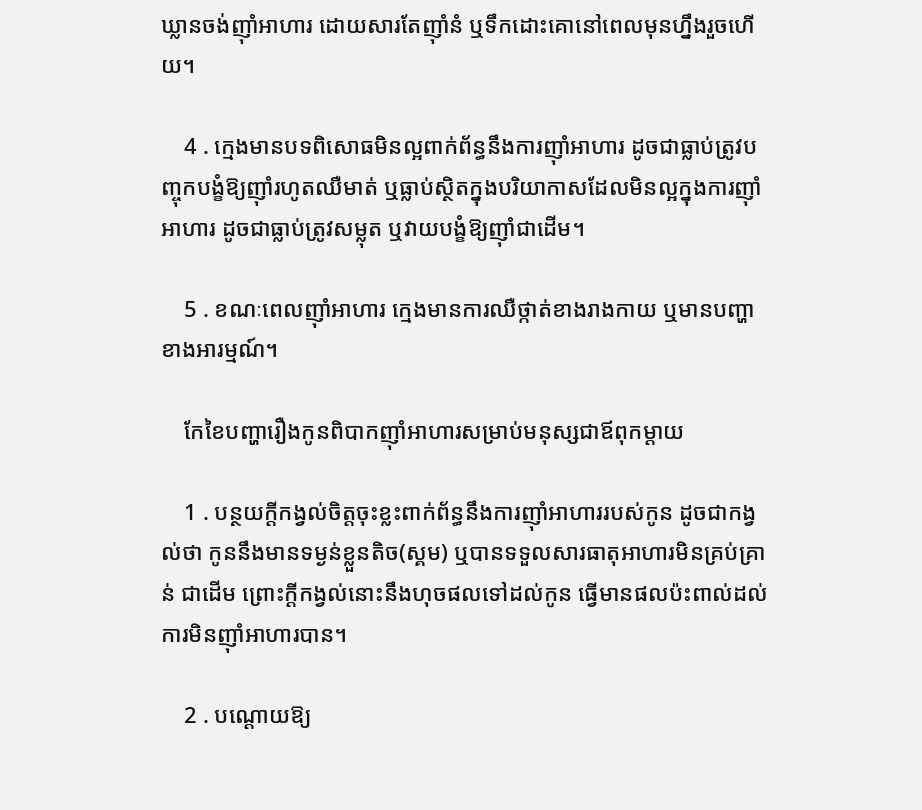ឃ្លានចង់ញ៉ាំអាហារ ដោយសារតែញ៉ាំនំ ឬទឹកដោះគោនៅពេលមុនហ្នឹងរួចហើយ។

    4 . ក្មេងមានបទពិសោធមិនល្អពាក់ព័ន្ធនឹងការញ៉ាំអាហារ ដូចជាធ្លាប់ត្រូវបញ្ចុកបង្ខំឱ្យញ៉ាំរហូតឈឺមាត់ ឬធ្លាប់ស្ថិតក្នុងបរិយាកាសដែលមិនល្អក្នុងការញ៉ាំអាហារ ដូចជាធ្លាប់ត្រូវសម្លុត ឬវាយបង្ខំឱ្យញ៉ាំជាដើម។

    5 . ខណៈពេលញ៉ាំអាហារ ក្មេងមានការឈឺថ្កាត់ខាងរាងកាយ ឬមានបញ្ហាខាងអារម្មណ៍។

    កែខៃបញ្ហារឿងកូនពិបាកញ៉ាំអាហារសម្រាប់មនុស្សជាឪពុកម្ដាយ

    1 . បន្ថយក្ដីកង្វល់ចិត្តចុះខ្លះពាក់ព័ន្ធនឹងការញ៉ាំអាហាររបស់កូន ដូចជាកង្វល់ថា កូននឹងមានទម្ងន់ខ្លួនតិច(ស្គម) ឬបានទទួលសារធាតុអាហារមិនគ្រប់គ្រាន់ ជាដើម ព្រោះក្ដីកង្វល់នោះនឹងហុចផលទៅដល់កូន ធ្វើមានផលប៉ះពាល់ដល់ការមិនញ៉ាំអាហារបាន។

    2 . បណ្ដោយឱ្យ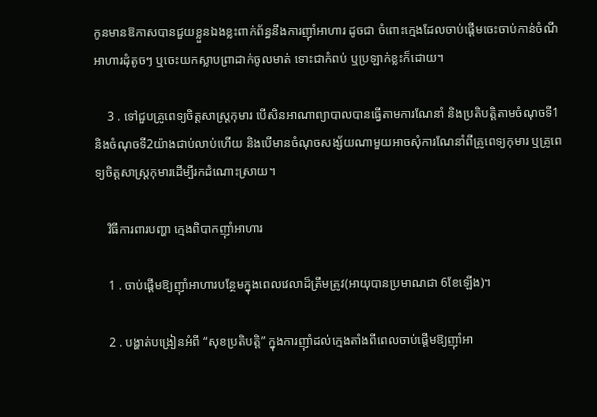កូនមានឱកាសបានជួយខ្លួនឯងខ្លះពាក់ព័ន្ធនឹងការញ៉ាំអាហារ ដូចជា ចំពោះក្មេងដែលចាប់ផ្ដើមចេះចាប់កាន់ចំណីអាហារដុំតូចៗ ឬចេះយកស្លាបព្រាដាក់ចូលមាត់ ទោះជាកំពប់ ឬប្រឡាក់ខ្លះក៏ដោយ។

    3 . ទៅជួបគ្រូពេទ្យចិត្តសាស្រ្តកុមារ បើសិនអាណាព្យាបាលបានធ្វើតាមការណែនាំ និងប្រតិបត្តិតាមចំណុចទី1 និងចំណុចទី2យ៉ាងជាប់លាប់ហើយ និងបើមានចំណុចសង្ស័យណាមួយអាចសុំការណែនាំពីគ្រូពេទ្យកុមារ ឬគ្រូពេទ្យចិត្តសាស្រ្តកុមារដើម្បីរកដំណោះស្រាយ។

    វិធីការពារបញ្ហា ក្មេងពិបាកញ៉ាំអាហារ

    1 . ចាប់ផ្ដើមឱ្យញ៉ាំអាហារបន្ថែមក្នុងពេលវេលាដ៏ត្រឹមត្រូវ(អាយុបានប្រមាណជា 6ខែឡើង)។

    2 . បង្ហាត់បង្រៀនអំពី “សុខប្រតិបត្តិ” ក្នុងការញ៉ាំដល់ក្មេងតាំងពីពេលចាប់ផ្ដើមឱ្យញ៉ាំអា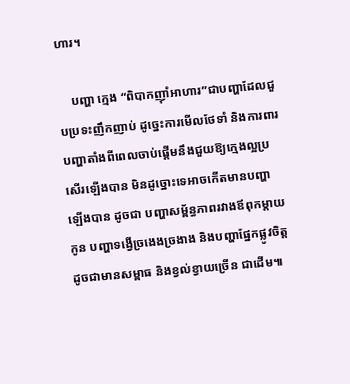ហារ។

    បញ្ហា ក្មេង “ពិបាកញ៉ាំអាហារ”ជាបញ្ហាដែលជួបប្រទះញឹកញាប់ ដូច្នេះការមើលថែទាំ និងការពារបញ្ហាតាំងពីពេលចាប់ផ្ដើមនឹងជួយឱ្យក្មេងល្អប្រសើរឡើងបាន មិនដូច្នោះទេអាចកើតមានបញ្ហាឡើងបាន ដូចជា បញ្ហាសម្ព័ន្ធភាពរវាងឪពុកម្ដាយកូន បញ្ហាទង្វើច្រងេងច្រងាង និងបញ្ហាផ្នែកផ្លូវចិត្ត ដូចជាមានសម្ពាធ និងខ្វល់ខ្វាយច្រើន ជាដើម៕